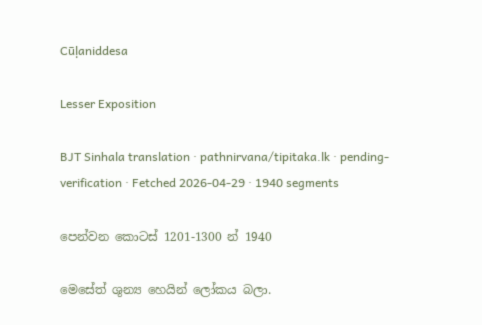Cūḷaniddesa

Lesser Exposition

BJT Sinhala translation · pathnirvana/tipitaka.lk · pending-verification · Fetched 2026-04-29 · 1940 segments

පෙන්වන කොටස් 1201-1300 න් 1940

මෙසේත් ශුන්‍ය හෙයින් ලෝකය බලා.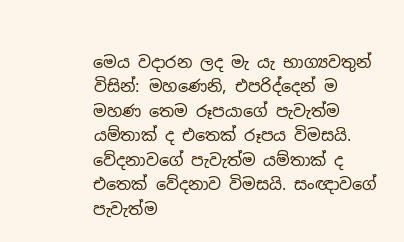මෙය වදාරන ලද මැ යැ භාග්‍යවතුන් විසින්: මහණෙනි, එපරිද්දෙන් ම මහණ තෙම රූපයාගේ පැවැත්ම යම්තාක් ද එතෙක් රූපය විමසයි. වේදනාවගේ පැවැත්ම යම්තාක් ද එතෙක් වේදනාව විමසයි. සංඥාවගේ පැවැත්ම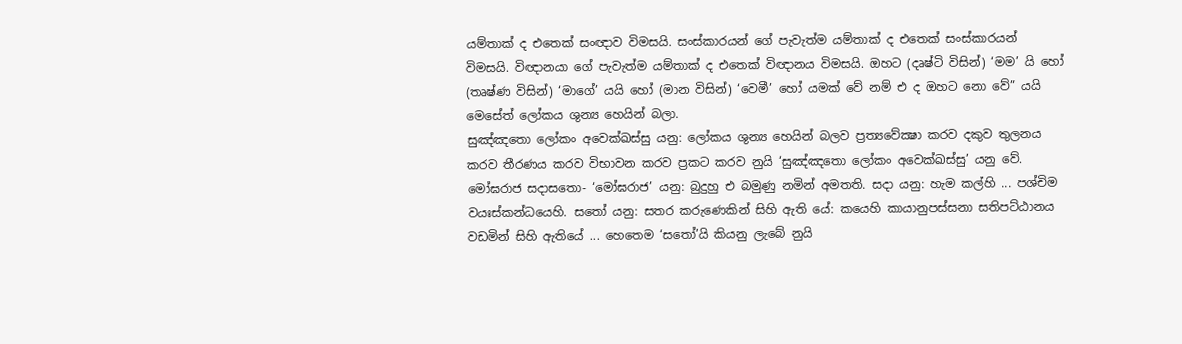යම්තාක් ද එතෙක් සංඥාව විමසයි. සංස්කාරයන් ගේ පැවැත්ම යම්තාක් ද එතෙක් සංස්කාරයන් විමසයි. විඥානයා ගේ පැවැත්ම යම්තාක් ද එතෙක් විඥානය විමසයි. ඔහට (දෘෂ්ටි විසින්) ‘මම’ යි හෝ (තෘෂ්ණ විසින්) ‘මාගේ’ යයි හෝ (මාන විසින්) ‘වෙමී’ හෝ යමක් වේ නම් එ ද ඔහට නො වේ” යයි මෙසේත් ලෝකය ශුන්‍ය හෙයින් බලා.
සුඤ්ඤතො ලෝකං අවෙක්ඛස්සු යනු: ලෝකය ශුන්‍ය හෙයින් බලව ප්‍රත්‍යවේක්‍ෂා කරව දකුව තුලනය කරව තීරණය කරව විභාවන කරව ප්‍රකට කරව නුයි ‘සුඤ්ඤතො ලෝකං අවෙක්ඛස්සු’ යනු වේ.
මෝඝරාජ සදාසතො- ‘මෝඝරාජ’ යනු: බුදුහු එ බමුණු නමින් අමතති. සදා යනු: හැම කල්හි ... පශ්චිම වයඃස්කන්ධයෙහි. සතෝ යනු: සතර කරුණෙකින් සිහි ඇති යේ: කයෙහි කායානුපස්සනා සතිපට්ඨානය වඩමින් සිහි ඇතියේ ... හෙතෙම ‘සතෝ’යි කියනු ලැබේ නුයි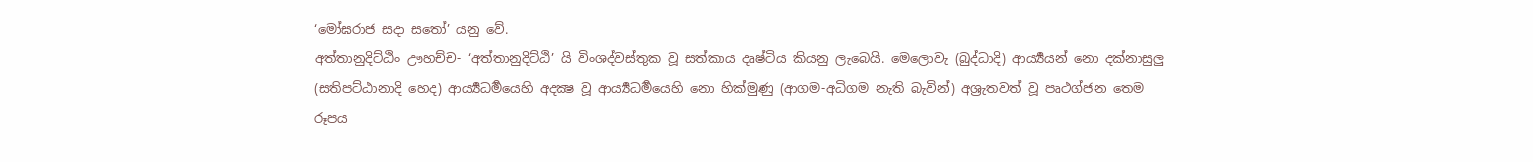‘මෝඝරාජ සදා සතෝ’ යනු වේ.
අත්තානුදිට්ඨිං ඌහච්ච- ‘අත්තානුදිට්ඨි’ යි විංශද්වස්තුක වූ සත්කාය දෘෂ්ටිය කියනු ලැබෙයි. මෙලොවැ (බුද්ධාදි) ආර්‍ය්‍යයන් නො දක්නාසුලු (සතිපට්ඨානාදි හෙද) ආර්‍ය්‍යධර්‍මයෙහි අදක්‍ෂ වූ ආර්‍ය්‍යධර්‍මයෙහි නො හික්මුණු (ආගම-අධිගම නැති බැවින්) අශ්‍රැතවත් වූ පෘථග්ජන තෙම රූපය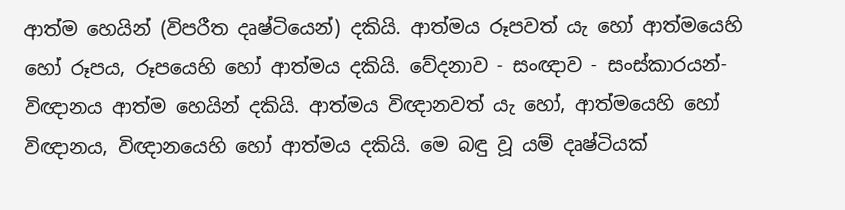ආත්ම හෙයින් (විපරීත දෘෂ්ටියෙන්) දකියි. ආත්මය රූපවත් යැ හෝ ආත්මයෙහි හෝ රූපය, රූපයෙහි හෝ ආත්මය දකියි. වේදනාව - සංඥාව - සංස්කාරයන්- විඥානය ආත්ම හෙයින් දකියි. ආත්මය විඥානවත් යැ හෝ, ආත්මයෙහි හෝ විඥානය, විඥානයෙහි හෝ ආත්මය දකියි. මෙ බඳු වූ යම් දෘෂ්ටියක්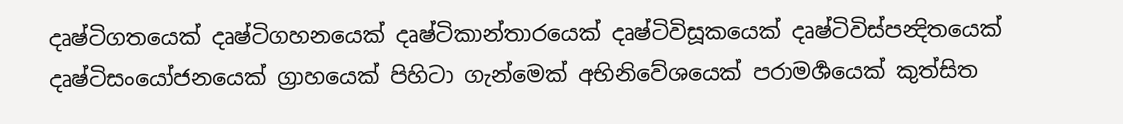දෘෂ්ටිගතයෙක් දෘෂ්ටිගහනයෙක් දෘෂ්ටිකාන්තාරයෙක් දෘෂ්ටිවිසූකයෙක් දෘෂ්ටිවිස්පන්‍දිතයෙක් දෘෂ්ටිසංයෝජනයෙක් ග්‍රාහයෙක් පිහිටා ගැන්මෙක් අභිනිවේශයෙක් පරාමර්‍ශයෙක් කුත්සිත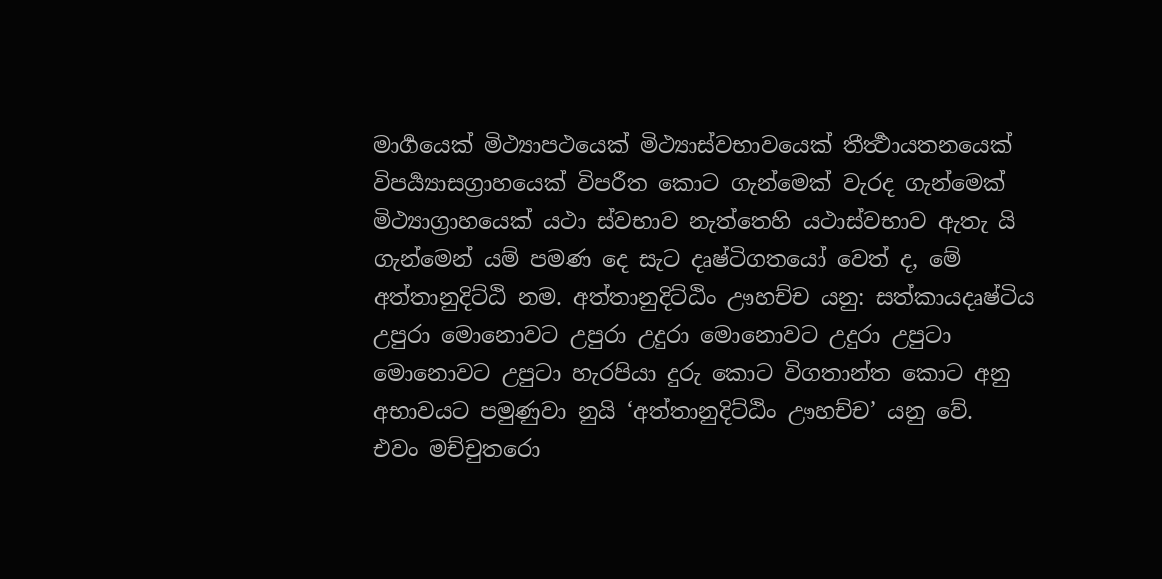මාර්‍ගයෙක් මිථ්‍යාපථයෙක් මිථ්‍යාස්වභාවයෙක් තීර්‍ත්‍ථායතනයෙක් විපර්‍ය්‍යාසග්‍රාහයෙක් විපරීත කොට ගැන්මෙක් වැරද ගැන්මෙක් මිථ්‍යාග්‍රාහයෙක් යථා ස්වභාව නැත්තෙහි යථාස්වභාව ඇතැ යි ගැන්මෙන් යම් පමණ දෙ සැට දෘෂ්ටිගතයෝ වෙත් ද, මේ අත්තානුදිට්ඨි නම. අත්තානුදිට්ඨිං ඌහච්ච යනු: සත්කායදෘෂ්ටිය උපුරා මොනොවට උපුරා උදුරා මොනොවට උදුරා උපුටා මොනොවට උපුටා හැරපියා දුරු කොට විගතාන්ත කොට අනු අභාවයට පමුණුවා නුයි ‘අත්තානුදිට්ඨිං ඌහච්ච’ යනු වේ.
එවං මච්චුතරො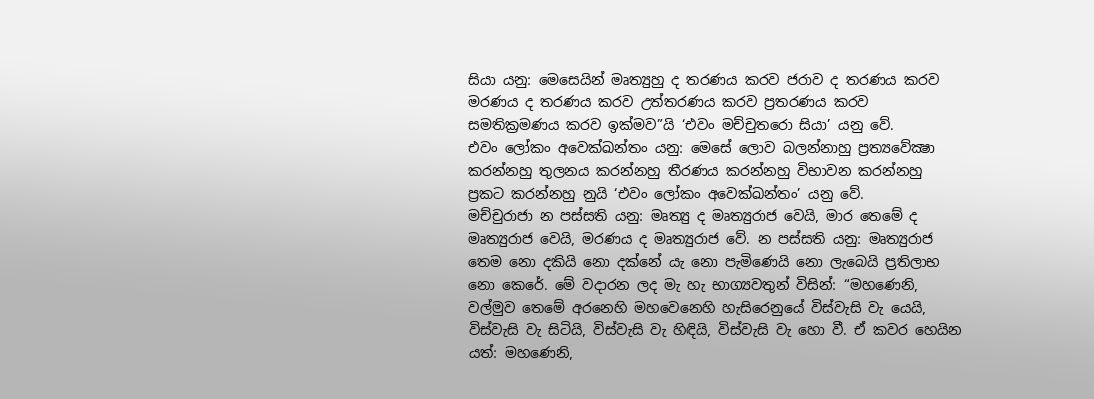සියා යනු: මෙසෙයින් මෘත්‍යුහු ද තරණය කරව ජරාව ද තරණය කරව මරණය ද තරණය කරව උත්තරණය කරව ප්‍රතරණය කරව සමතික්‍රමණය කරව ඉක්මව”යි ‘එවං මච්චුතරො සියා’ යනු වේ.
එවං ලෝකං අවෙක්ඛන්තං යනු: මෙසේ ලොව බලන්නාහු ප්‍රත්‍යවේක්‍ෂා කරන්නහු තුලනය කරන්නහු තීරණය කරන්නහු විභාවන කරන්නහු ප්‍රකට කරන්නහු නුයි ‘එවං ලෝකං අවෙක්ඛන්තං’ යනු වේ.
මච්චුරාජා න පස්සති යනු: මෘත්‍යු ද මෘත්‍යුරාජ වෙයි, මාර තෙමේ ද මෘත්‍යුරාජ වෙයි, මරණය ද මෘත්‍යුරාජ වේ. න පස්සති යනු: මෘත්‍යුරාජ තෙම නො දකියි නො දක්නේ යැ නො පැමිණෙයි නො ලැබෙයි ප්‍රතිලාභ නො කෙරේ. මේ වදාරන ලද මැ හැ භාග්‍යවතුන් විසින්: “මහණෙනි, වල්මුව තෙමේ අරනෙහි මහවෙනෙහි හැසිරෙනුයේ විස්වැසි වැ යෙයි, විස්වැසි වැ සිටියි, විස්වැසි වැ හිඳියි, විස්වැසි වැ හො වී. ඒ කවර හෙයින යත්: මහණෙනි,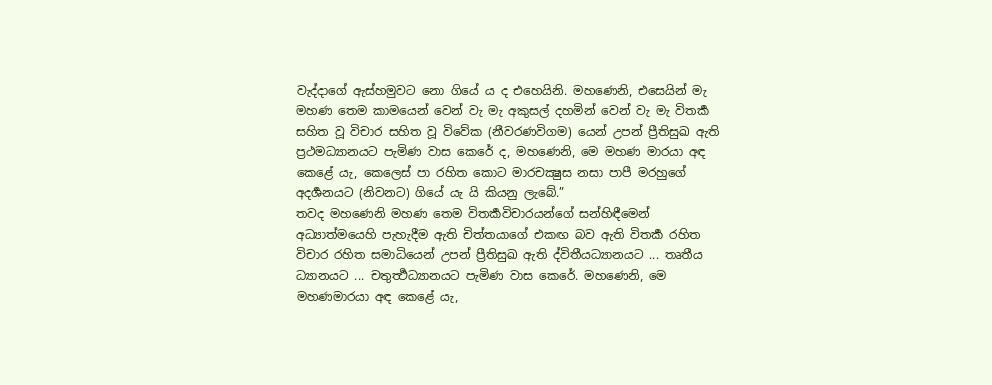වැද්දාගේ ඇස්හමුවට නො ගියේ ය ද එහෙයිනි. මහණෙනි, එසෙයින් මැ මහණ තෙම කාමයෙන් වෙන් වැ මැ අකුසල් දහමින් වෙන් වැ මැ විතර්‍ක සහිත වූ විචාර සහිත වූ විවේක (නීවරණවිගම) යෙන් උපන් ප්‍රීතිසුඛ ඇති ප්‍රථමධ්‍යානයට පැමිණ වාස කෙරේ ද, මහණෙනි, මෙ මහණ මාරයා අඳ කෙළේ යැ, කෙලෙස් පා රහිත කොට මාරචක්‍ෂුස නසා පාපී මරහුගේ අදර්‍ශනයට (නිවනට) ගියේ යැ යි කියනු ලැබේ.”
තවද මහණෙනි මහණ තෙම විතර්‍කවිචාරයන්ගේ සන්හිඳීමෙන් අධ්‍යාත්මයෙහි පැහැදීම ඇති චිත්තයාගේ එකඟ බව ඇති විතර්‍ක රහිත විචාර රහිත සමාධියෙන් උපන් ප්‍රීතිසුඛ ඇති ද්විතීයධ්‍යානයට ... තෘතීය ධ්‍යානයට ... චතුර්‍ත්‍ථධ්‍යානයට පැමිණ වාස කෙරේ. මහණෙනි, මෙ මහණමාරයා අඳ කෙළේ යැ,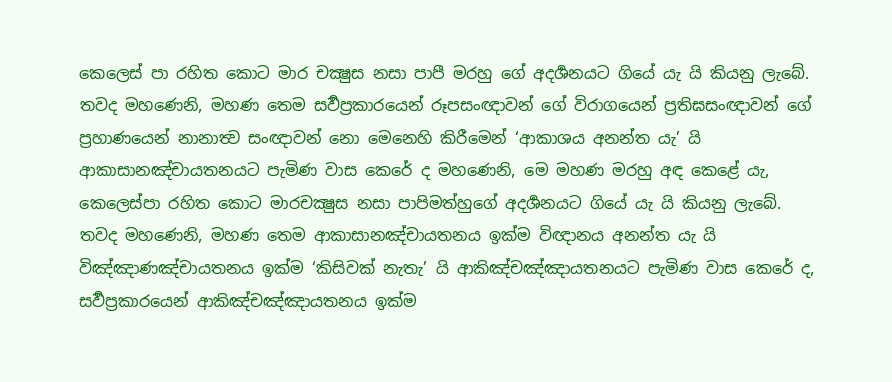කෙලෙස් පා රහිත කොට මාර චක්‍ෂුස නසා පාපී මරහු ගේ අදර්‍ශනයට ගියේ යැ යි කියනු ලැබේ.
තවද මහණෙනි, මහණ තෙම සර්‍වප්‍රකාරයෙන් රූපසංඥාවන් ගේ විරාගයෙන් ප්‍රතිඝසංඥාවන් ගේ ප්‍රහාණයෙන් නානාත්‍ව සංඥාවන් නො මෙනෙහි කිරීමෙන් ‘ආකාශය අනන්ත යැ’ යි ආකාසානඤ්චායතනයට පැමිණ වාස කෙරේ ද මහණෙනි, මෙ මහණ මරහු අඳ කෙළේ යැ, කෙලෙස්පා රහිත කොට මාරචක්‍ෂුස නසා පාපිමත්හුගේ අදර්‍ශනයට ගියේ යැ යි කියනු ලැබේ.
තවද මහණෙනි, මහණ තෙම ආකාසානඤ්චායතනය ඉක්ම විඥානය අනන්ත යැ යි විඤ්ඤාණඤ්චායතනය ඉක්ම ‘කිසිවක් නැතැ’ යි ආකිඤ්චඤ්ඤායතනයට පැමිණ වාස කෙරේ ද, සර්‍වප්‍රකාරයෙන් ආකිඤ්චඤ්ඤායතනය ඉක්ම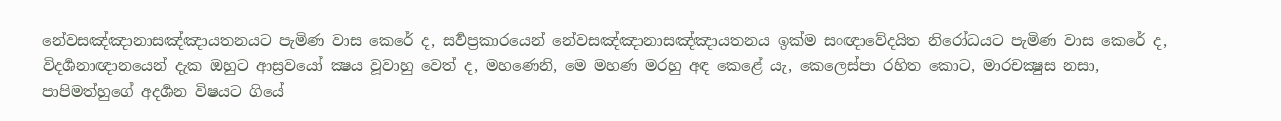නේවසඤ්ඤානාසඤ්ඤායතනයට පැමිණ වාස කෙරේ ද, සර්‍වප්‍රකාරයෙන් නේවසඤ්ඤානාසඤ්ඤායතනය ඉක්ම සංඥාවේදයිත නිරෝධයට පැමිණ වාස කෙරේ ද, විදර්‍ශනාඥානයෙන් දැක ඔහුට ආස්‍රවයෝ ක්‍ෂය වූවාහු වෙත් ද, මහණෙනි, මෙ මහණ මරහු අඳ කෙළේ යැ, කෙලෙස්පා රහිත කොට, මාරචක්‍ෂුස නසා, පාපිමත්හුගේ අදර්‍ශන විෂයට ගියේ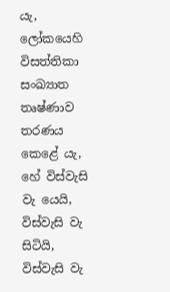යැ, ලෝකයෙහි විසත්තිකා සංඛ්‍යාත තෘෂ්ණාව තරණය කෙළේ යැ, හේ විස්වැසි වැ යෙයි, විස්වැසි වැ සිටියි, විස්වැසි වැ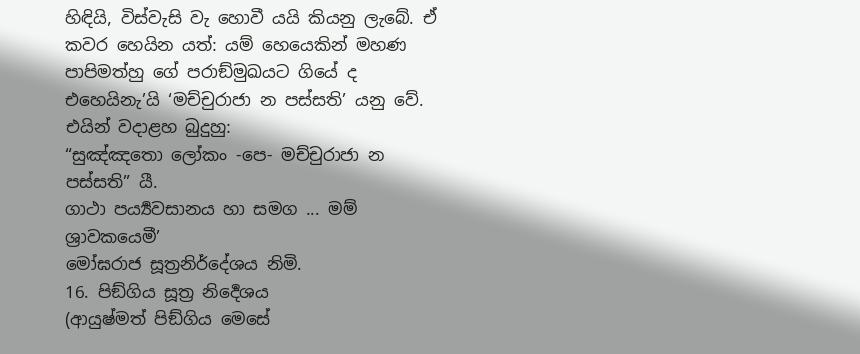හිඳියි, විස්වැසි වැ හොවී යයි කියනු ලැබේ. ඒ කවර හෙයින යත්: යම් හෙයෙකින් මහණ පාපිමත්හු ගේ පරාඞ්මුඛයට ගියේ ද එහෙයිනැ’යි ‘මච්චුරාජා න පස්සති’ යනු වේ.
එයින් වදාළහ බුදුහු:
“සුඤ්ඤතො ලෝකං -පෙ- මච්චුරාජා න පස්සති” යී.
ගාථා පර්‍ය්‍යවසානය හා සමග ... මම් ශ්‍රාවකයෙමී’
මෝඝරාජ සූත්‍රනිර්දේශය නිමි.
16. පිඞ්ගිය සූත්‍ර නිර්‍දෙශය
(ආයුෂ්මත් පිඞ්ගිය මෙසේ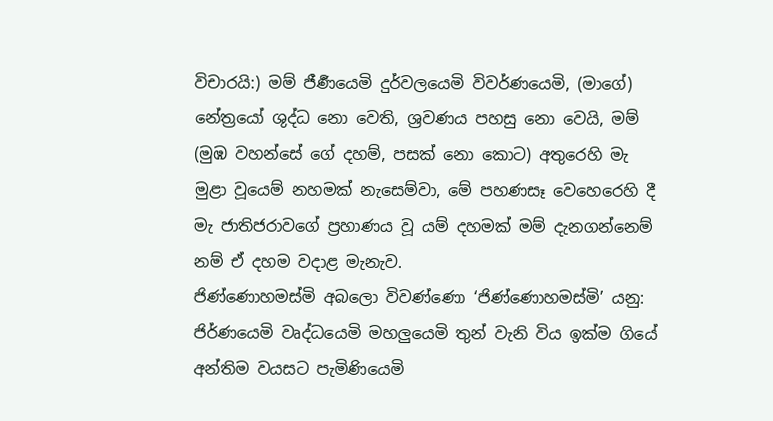විචාරයි:) මම් ජීර්‍ණයෙමි දුර්වලයෙමි විවර්ණයෙමි, (මාගේ) නේත්‍රයෝ ශුද්ධ නො වෙති, ශ්‍රවණය පහසු නො වෙයි, මම් (මුඹ වහන්සේ ගේ දහම්, පසක් නො කොට) අතුරෙහි මැ මුළා වූයෙම් නහමක් නැසෙම්වා, මේ පහණසෑ වෙහෙරෙහි දී මැ ජාතිජරාවගේ ප්‍රහාණය වූ යම් දහමක් මම් දැනගන්නෙම් නම් ඒ දහම වදාළ මැනැව.
ජිණ්ණොහමස්මි අබලො විවණ්ණො ‘ජිණ්ණොහමස්මි’ යනු: ජිර්ණයෙමි වෘද්ධයෙමි මහලුයෙමි තුන් වැනි විය ඉක්ම ගියේ අන්තිම වයසට පැමිණියෙමි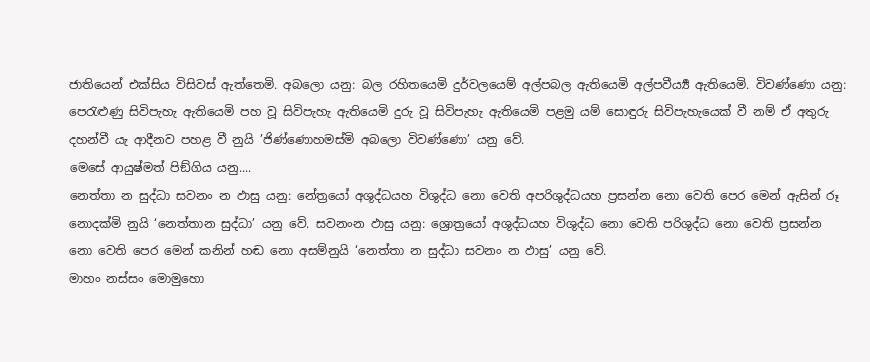ජාතියෙන් එක්සිය විසිවස් ඇත්තෙමි. අබලො යනු: බල රහිතයෙමි දුර්වලයෙම් අල්පබල ඇතියෙමි අල්පවීර්‍ය්‍ය ඇතියෙමි. විවණ්ණො යනු: පෙරැළුණු සිවිපැහැ ඇතියෙමි පහ වූ සිවිපැහැ ඇතියෙමි දුරු වූ සිවිපැහැ ඇතියෙමි පළමු යම් සොඳුරු සිවිපැහැයෙක් වී නම් ඒ අතුරු දහන්වී යැ ආදීනව පහළ වී නුයි ’ජිණ්ණොහමස්මි අබලො විවණ්ණො’ යනු වේ.
මෙසේ ආයුෂ්මත් පිඞ්ගිය යනු....
නෙත්තා න සුද්ධා සවනං න ඵාසු යනු: නේත්‍රයෝ අශුද්ධයහ විශුද්ධ නො වෙති අපරිශුද්ධයහ ප්‍රසන්න නො වෙති පෙර මෙන් ඇසින් රූ නොදක්මි නුයි ‘නෙත්තාන සුද්ධා’ යනු වේ. සවනංන ඵාසු යනු: ශ්‍රොත්‍රයෝ අශුද්ධයහ විශුද්ධ නො වෙති පරිශුද්ධ නො වෙති ප්‍රසන්න නො වෙති පෙර මෙන් කනින් හඬ නො අසම්නුයි ‘නෙත්තා න සුද්ධා සවනං න ඵාසු’ යනු වේ.
මාහං නස්සං මොමුහො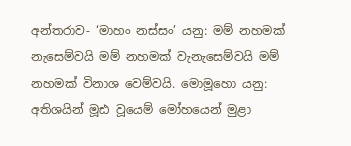අන්තරාව- ‘මාහං නස්සං’ යනු: මම් නහමක් නැසෙම්වයි මම් නහමක් වැනැසෙම්වයි මම් නහමක් විනාශ වෙම්වයි. මොමූහො යනු: අතිශයින් මූඪ වූයෙම් මෝහයෙන් මුළා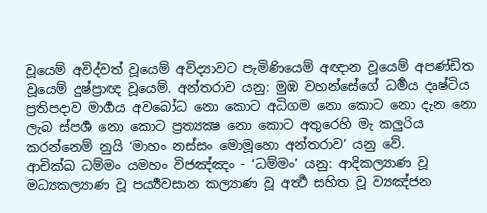වූයෙම් අවිද්වත් වූයෙම් අවිද්‍යාවට පැමිණියෙම් අඥාන වූයෙම් අපණ්ඩිත වූයෙම් දුෂ්ප්‍රාඥ වූයෙම්. අන්තරාව යනු: මුඹ වහන්සේගේ ධර්‍මය දෘෂ්ටිය ප්‍රතිපදාව මාර්‍ගය අවබෝධ නො කොට අධිගම නො කොට නො දැන නො ලැබ ස්පර්‍ශ නො කොට ප්‍රත්‍යක්‍ෂ නො කොට අතුරෙහි මැ කලුරිය කරන්නෙම් නුයි ‘මාහං නස්සං මොමූහො අන්තරාව’ යනු වේ.
ආචික්ඛ ධම්මං යමහං විජඤ්ඤං - ‘ධම්මං’ යනු: ආදිකල්‍යාණ වූ මධ්‍යකල්‍යාණ වූ පර්‍ය්‍යවසාන කල්‍යාණ වූ අර්‍ත්‍ථ සහිත වූ ව්‍යඤ්ජන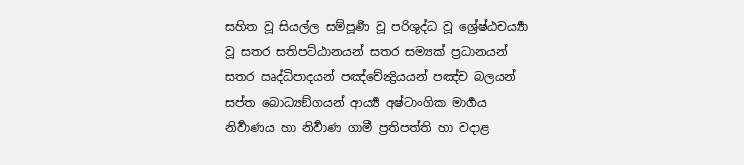සහිත වූ සියල්ල සම්පූර්‍ණ වූ පරිශුද්ධ වූ ශ්‍රේෂ්ඨචර්‍ය්‍යා වූ සතර සතිපට්ඨානයන් සතර සම්‍යක් ප්‍රධානයන් සතර ඍද්ධිපාදයන් පඤ්චේන්‍ද්‍රියයන් පඤ්ච බලයන් සප්ත බොධ්‍යඞ්ගයන් ආර්‍ය්‍ය අෂ්ටාංගික මාර්‍ගය නිර්‍වාණය හා නිර්‍වාණ ගාමී ප්‍රතිපත්ති හා වදාළ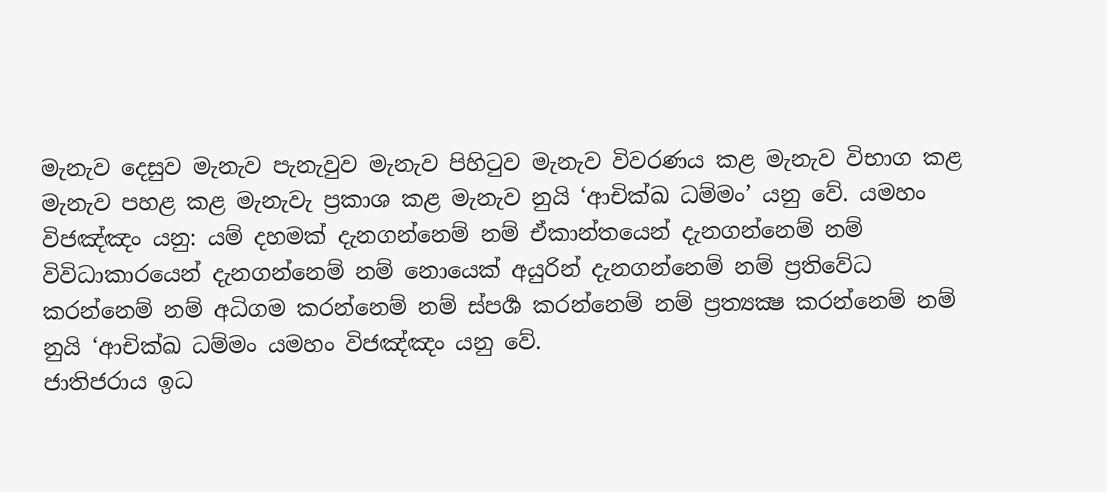මැනැව දෙසුව මැනැව පැනැවුව මැනැව පිහිටුව මැනැව විවරණය කළ මැනැව විභාග කළ මැනැව පහළ කළ මැනැවැ ප්‍රකාශ කළ මැනැව නුයි ‘ආචික්ඛ ධම්මං’ යනු වේ. යමහං විජඤ්ඤං යනු: යම් දහමක් දැනගන්නෙම් නම් ඒකාන්තයෙන් දැනගන්නෙම් නම් විවිධාකාරයෙන් දැනගන්නෙම් නම් නොයෙක් අයුරින් දැනගන්නෙම් නම් ප්‍රතිවේධ කරන්නෙම් නම් අධිගම කරන්නෙම් නම් ස්පර්‍ශ කරන්නෙම් නම් ප්‍රත්‍යක්‍ෂ කරන්නෙම් නම් නුයි ‘ආචික්ඛ ධම්මං යමහං විජඤ්ඤං යනු වේ.
ජාතිජරාය ඉධ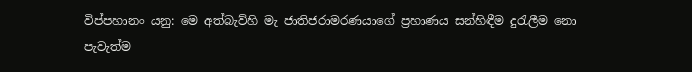විප්පහානං යනු: මෙ අත්බැව්හි මැ ජාතිජරාමරණයාගේ ප්‍රහාණය සන්හිඳීම දුරැලීම නො පැවැත්ම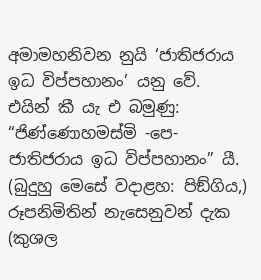අමාමහනිවන නුයි ‘ජාතිජරාය ඉධ විප්පහානං’ යනු වේ.
එයින් කී යැ එ බමුණු:
“ජිණ්ණොහමස්මි -පෙ- ජාතිජරාය ඉධ විප්පහානං” යී.
(බුදුහු මෙසේ වදාළහ: පිඞ්ගිය,) රූපනිමිතින් නැසෙනුවන් දැක (කුශල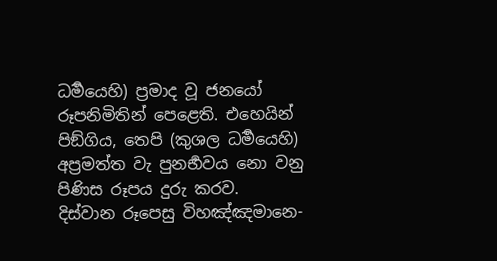ධර්‍මයෙහි) ප්‍රමාද වූ ජනයෝ රූපනිමිතින් පෙළෙති. එහෙයින් පිඞ්ගිය, තෙපි (කුශල ධර්‍මයෙහි) අප්‍රමත්ත වැ පුනර්‍භවය නො වනු පිණිස රූපය දුරු කරව.
දිස්වාන රූපෙසු විහඤ්ඤමානෙ-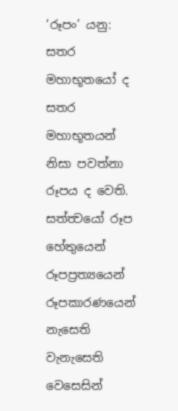‘රූපං’ යනු: සතර මහාභූතයෝ ද සතර මහාභූතයන් නිසා පවත්නා රූපය ද වෙති. සත්ත්‍වයෝ රූප හේතුයෙන් රූපප්‍රත්‍යයෙන් රූපකාරණයෙන් නැසෙති වැනැසෙති වෙසෙසින්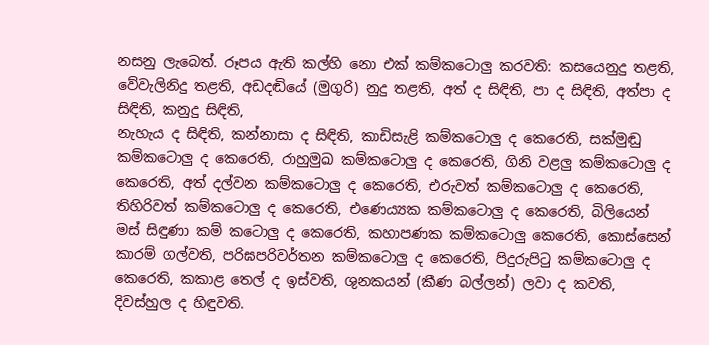නසනු ලැබෙත්. රූපය ඇති කල්හි නො එක් කම්කටොලු කරවති: කසයෙනුදු තළති, වේවැලිනිදු තළති, අඩදඬියේ (මුගුරි) නුදු තළති, අත් ද සිඳිති, පා ද සිඳිති, අත්පා ද සිඳිති, කනුදු සිඳිති,
නැහැය ද සිඳිති, කන්නාසා ද සිඳිති, කාඩිසැළි කම්කටොලු ද කෙරෙති, සක්මුඬු කම්කටොලු ද කෙරෙති, රාහුමුඛ කම්කටොලු ද කෙරෙති, ගිනි වළලු කම්කටොලු ද කෙරෙති, අත් දල්වන කම්කටොලු ද කෙරෙති, එරුවත් කම්කටොලු ද කෙරෙති, තිහිරිවත් කම්කටොලු ද කෙරෙති, එණෙය්‍යක කම්කටොලු ද කෙරෙති, බිලියෙන් මස් සිඳුණා කම් කටොලු ද කෙරෙති, කහාපණක කම්කටොලු කෙරෙති, කොස්සෙන් කාරම් ගල්වති, පරිඝපරිවර්තන කම්කටොලු ද කෙරෙති, පිදුරුපිටු කම්කටොලු ද කෙරෙති, කකාළ තෙල් ද ඉස්වති, ශුනකයන් (කීණ බල්ලන්) ලවා ද කවති, දිවස්හුල ද හිඳුවති.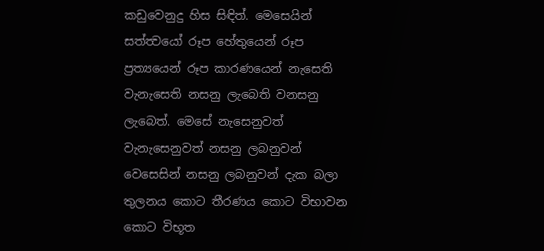කඩුවෙනුදු හිස සිඳිත්. මෙසෙයින් සත්ත්‍වයෝ රූප හේතුයෙන් රූප ප්‍රත්‍යයෙන් රූප කාරණයෙන් නැසෙති වැනැසෙති නසනු ලැබෙති වනසනු ලැබෙත්. මෙසේ නැසෙනුවත් වැනැසෙනුවත් නසනු ලබනුවන් වෙසෙසින් නසනු ලබනුවන් දැක බලා තුලනය කොට තීරණය කොට විභාවන කොට විභූත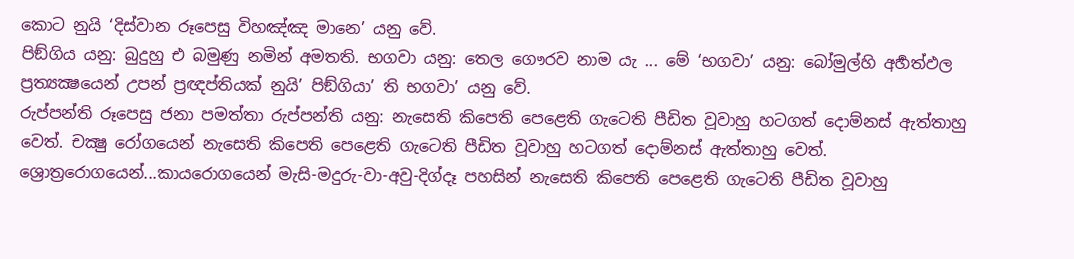කොට නුයි ‘දිස්වාන රූපෙසු විහඤ්ඤ මානෙ’ යනු වේ.
පිඞ්ගිය යනු: බුදුහු එ බමුණු නමින් අමතති. භගවා යනු: තෙල ගෞරව නාම යැ ... මේ ‘භගවා’ යනු: බෝමුල්හි අර්‍හත්ඵල ප්‍රත්‍යක්‍ෂයෙන් උපන් ප්‍රඥප්තියක් නුයි’ පිඞ්ගියා’ ති භගවා’ යනු වේ.
රුප්පන්ති රූපෙසු ජනා පමත්තා රුප්පන්ති යනු: නැසෙති කිපෙති පෙළෙති ගැටෙති පීඩිත වූවාහු හටගත් දොම්නස් ඇත්තාහු වෙත්. චක්‍ෂු රෝගයෙන් නැසෙති කිපෙති පෙළෙති ගැටෙති පීඩිත වූවාහු හටගත් දොම්නස් ඇත්තාහු වෙත්. ශ්‍රොත්‍රරොගයෙන්...කායරොගයෙන් මැසි-මදුරු-වා-අවු-දිග්දෑ පහසින් නැසෙති කිපෙති පෙළෙති ගැටෙති පීඩිත වූවාහු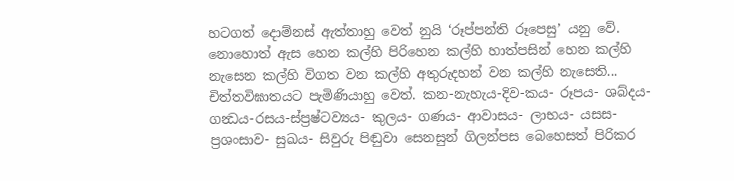හටගත් දොම්නස් ඇත්තාහු වෙත් නුයි ‘රූප්පන්ති රූපෙසු’ යනු වේ. නොහොත් ඇස හෙන කල්හි පිරිහෙන කල්හි හාත්පසින් හෙන කල්හි නැසෙන කල්හි විගත වන කල්හි අතුරුදහන් වන කල්හි නැසෙති... චිත්තවිඝාතයට පැමිණියාහු වෙත්. කන-නැහැය-දිව-කය- රූපය- ශබ්දය-ගන්‍ධය-රසය-ස්ප්‍රෂ්ටව්‍යය- කුලය- ගණය- ආවාසය- ලාභය- යසස- ප්‍රශංසාව- සුඛය- සිවුරු පිඬුවා සෙනසුන් ගිලන්පස බෙහෙසත් පිරිකර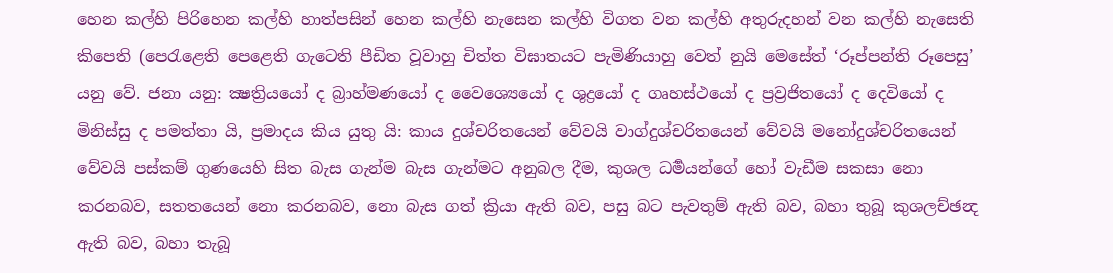හෙන කල්හි පිරිහෙන කල්හි හාත්පසින් හෙන කල්හි නැසෙන කල්හි විගත වන කල්හි අතුරුදහන් වන කල්හි නැසෙති කිපෙති (පෙරැළෙති පෙළෙති ගැටෙති පීඩිත වූවාහු චිත්ත විඝාතයට පැමිණියාහු වෙත් නුයි මෙසේත් ‘රූප්පන්ති රූපෙසු’ යනු වේ. ජනා යනු: ක්‍ෂත්‍රියයෝ ද බ්‍රාහ්මණයෝ ද වෛශ්‍යෙයෝ ද ශුද්‍රයෝ ද ගෘහස්ථයෝ ද ප්‍රව්‍රජිතයෝ ද දෙවියෝ ද මිනිස්සු ද පමත්තා යි, ප්‍රමාදය කිය යුතු යි: කාය දුශ්චරිතයෙන් වේවයි වාග්දුශ්චරිතයෙන් වේවයි මනෝදුශ්චරිතයෙන් වේවයි පස්කම් ගුණයෙහි සිත බැස ගැන්ම බැස ගැන්මට අනුබල දීම, කුශල ධර්‍මයන්ගේ හෝ වැඩීම සකසා නො කරනබව, සතතයෙන් නො කරනබව, නො බැස ගත් ක්‍රියා ඇති බව, පසු බට පැවතුම් ඇති බව, බහා තුබූ කුශලච්ඡන්‍ද ඇති බව, බහා තැබූ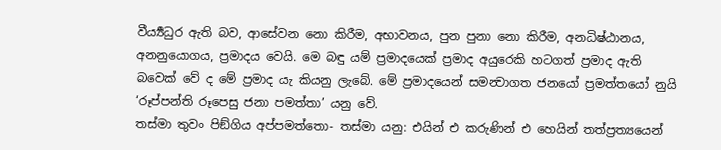වීර්‍ය්‍යධුර ඇති බව, ආසේවන නො කිරීම, අභාවනය, පුන පුනා නො කිරීම, අනධිෂ්ඨානය, අනනුයොගය, ප්‍රමාදය වෙයි. මෙ බඳු යම් ප්‍රමාදයෙක් ප්‍රමාද අයුරෙකි හටගත් ප්‍රමාද ඇති බවෙක් වේ ද මේ ප්‍රමාද යැ කියනු ලැබේ. මේ ප්‍රමාදයෙන් සමන්‍වාගත ජනයෝ ප්‍රමත්තයෝ නුයි ‘රූප්පන්ති රූපෙසු ජනා පමත්තා’ යනු වේ.
තස්මා තුවං පිඞ්ගිය අප්පමත්තො- තස්මා යනු: එයින් එ කරුණින් එ හෙයින් තත්ප්‍රත්‍යයෙන්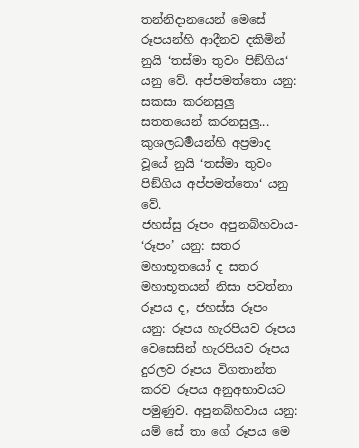තන්නිදානයෙන් මෙසේ රූපයන්හි ආදීනව දකිමින් නුයි ‘තස්මා තුවං පිඞ්ගිය‘ යනු වේ. අප්පමත්තො යනු: සකසා කරනසුලු සතතයෙන් කරනසුලු... කුශලධර්‍මයන්හි අප්‍රමාද වූයේ නුයි ‘තස්මා තුවං පිඞ්ගිය අප්පමත්තො‘ යනු වේ.
ජහස්සු රූපං අපුනබ්හවාය- ‘රූපං’ යනු: සතර මහාභූතයෝ ද සතර මහාභූතයන් නිසා පවත්නා රූපය ද, ජහස්ස රූපං යනු: රූපය හැරපියව රූපය වෙසෙසින් හැරපියව රූපය දුරලව රූපය විගතාන්ත කරව රූපය අනුඅභාවයට පමුණුව. අපුනබ්හවාය යනු: යම් සේ තා ගේ රූපය මෙ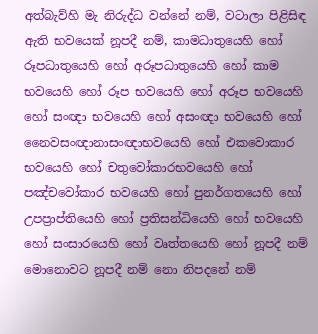අත්බැව්හි මැ නිරුද්ධ වන්නේ නම්, වටාලා පිළිසිඳ ඇති භවයෙක් නූපදී නම්, කාමධාතුයෙහි හෝ රූපධාතුයෙහි හෝ අරූපධාතුයෙහි හෝ කාම භවයෙහි හෝ රූප භවයෙහි හෝ අරූප භවයෙහි හෝ සංඥා භවයෙහි හෝ අසංඥා භවයෙහි හෝ නෛවසංඥානාසංඥාභවයෙහි හෝ එකවොකාර භවයෙහි හෝ චතුවෝකාරභවයෙහි හෝ පඤ්චවෝකාර භවයෙහි හෝ පුනර්ගතයෙහි හෝ උපප්‍රාප්තියෙහි හෝ ප්‍රතිසන්ධියෙහි හෝ භවයෙහි හෝ සංසාරයෙහි හෝ වෘත්තයෙහි හෝ නූපදී නම් මොනොවට නූපදී නම් නො නිපදනේ නම්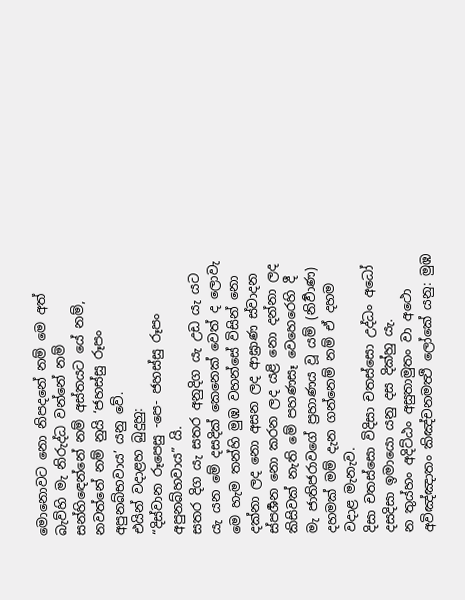මොනොවට නො නිපදනේ නම් මෙ අත් බැව්හි මැ නිරුද්ධ වන්නේ නම් සන්හිඳෙන්නේ නම් අස්තයට යේ නම්, නවත්නේ නම් නුයි ‘ජහස්සු රූපං අපුනබ්භවාය’ යනු වේ.
එයින් වදාළහ බුදුහු:
“දිස්වාන රූපෙසු -පෙ- ජහස්සු රූපං අපුනබ්හවාය” යි.
සතර දිග යැ සතර අනුදිග යැ උඩ යැ යට යැ යන මේ දසදික් කෙනෙක් වෙත් ද ලොවැ මෙ හැම තන්හි මුඹ වහන්සේ විසින් නො දක්නා ලද නො අසන ලද ආඝ්‍රාණ ස්වාදන ස්පර්‍ශන නො කරන ලද යළි නො දන්නා ලද කිසිවක්‍ නැති මේ පහණසෑ වෙහෙරෙහි දී මැ ජාතිජරාවගේ ප්‍රහාණය වූ යම් (නිර්‍වාණ) දහමක් මම් දැන ගන්නෙම් නම් ඒ දහම වදාළ මැනැව.
දිසා චතස්සො විදිසා චතස්සො උද්ධං අධෝ දසදිසා ඉමායො යනු දස දික්හු යැ.
න තුය්හං අදිට්ඨං අසුතාමුතං වා අථො අවිඤ්ඤාතං කිඤ්චනමත්‍ථි ලෝකේ යනු: මුඹ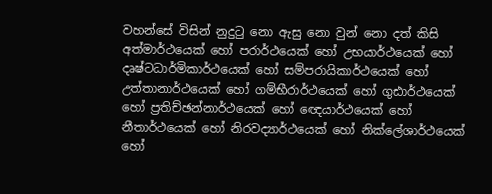වහන්සේ විසින් නුදුටු නො ඇසු නො වුන් නො දත් කිසි අත්මාර්ථයෙක් හෝ පරාර්ථයෙක් හෝ උභයාර්ථයෙක් හෝ දෘෂ්ටධාර්මිකාර්ථයෙක් හෝ සම්පරායිකාර්ථයෙක් හෝ උත්තානාර්ථයෙක් හෝ ගම්භීරාර්ථයෙක් හෝ ගුඪාර්ථයෙක් හෝ ප්‍රතිච්ඡන්නාර්ථයෙක් හෝ ඥෙයාර්ථයෙක් හෝ නීතාර්ථයෙක් හෝ නිරවද්‍යාර්ථයෙක් හෝ නික්ලේශාර්ථයෙක් හෝ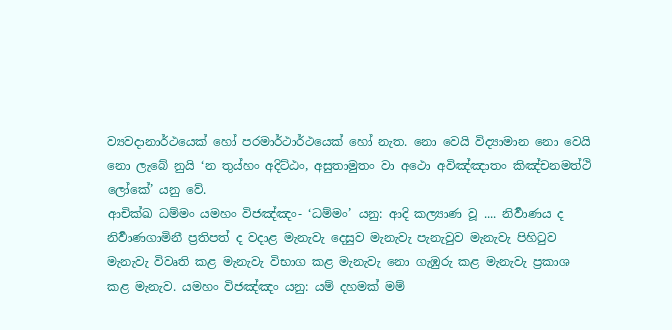ව්‍යවදානාර්ථයෙක් හෝ පරමාර්ථාර්ථයෙක් හෝ නැත. නො වෙයි විද්‍යාමාන නො වෙයි නො ලැබේ නුයි ‘න තුය්හං අදිට්ඨං, අසුතාමුතං වා අථො අවිඤ්ඤාතං කිඤ්චනමත්ථි ලෝකේ’ යනු වේ.
ආචික්ඛ ධම්මං යමහං විජඤ්ඤං- ‘ධම්මං’ යනු: ආදි කල්‍යාණ වූ .... නිර්‍වාණය ද නිර්‍වාණගාමිනී ප්‍රතිපත් ද වදාළ මැනැවැ දෙසුව මැනැවැ පැනැවුව මැනැවැ පිහිටුව මැනැවැ විවෘති කළ මැනැවැ විභාග කළ මැනැවැ නො ගැඹුරු කළ මැනැවැ ප්‍රකාශ කළ මැනැව. යමහං විජඤ්ඤං යනු: යම් දහමක් මම්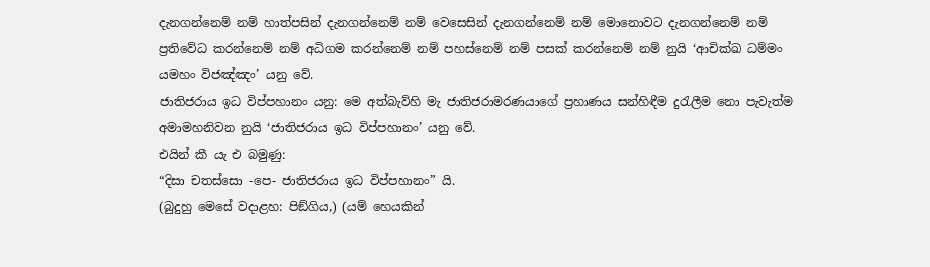දැනගන්නෙම් නම් හාත්පසින් දැනගන්නෙම් නම් වෙසෙසින් දැනගන්නෙම් නම් මොනොවට දැනගන්නෙම් නම් ප්‍රතිවේධ කරන්නෙම් නම් අධිගම කරන්නෙම් නම් පහස්නෙම් නම් පසක් කරන්නෙම් නම් නුයි ‘ආචික්ඛ ධම්මං යමහං විජඤ්ඤං’ යනු වේ.
ජාතිජරාය ඉධ විප්පහානං යනු: මෙ අත්බැව්හි මැ ජාතිජරාමරණයාගේ ප්‍රහාණය සන්හිඳීම දුරැලීම නො පැවැත්ම අමාමහනිවන නුයි ‘ජාතිජරාය ඉධ විප්පහානං’ යනු වේ.
එයින් කී යැ එ බමුණු:
“දිසා චතස්සො -පෙ- ජාතිජරාය ඉධ විප්පහානං” යි.
(බුදුහු මෙසේ වදාළහ: පිඞ්ගිය,) (යම් හෙයකින්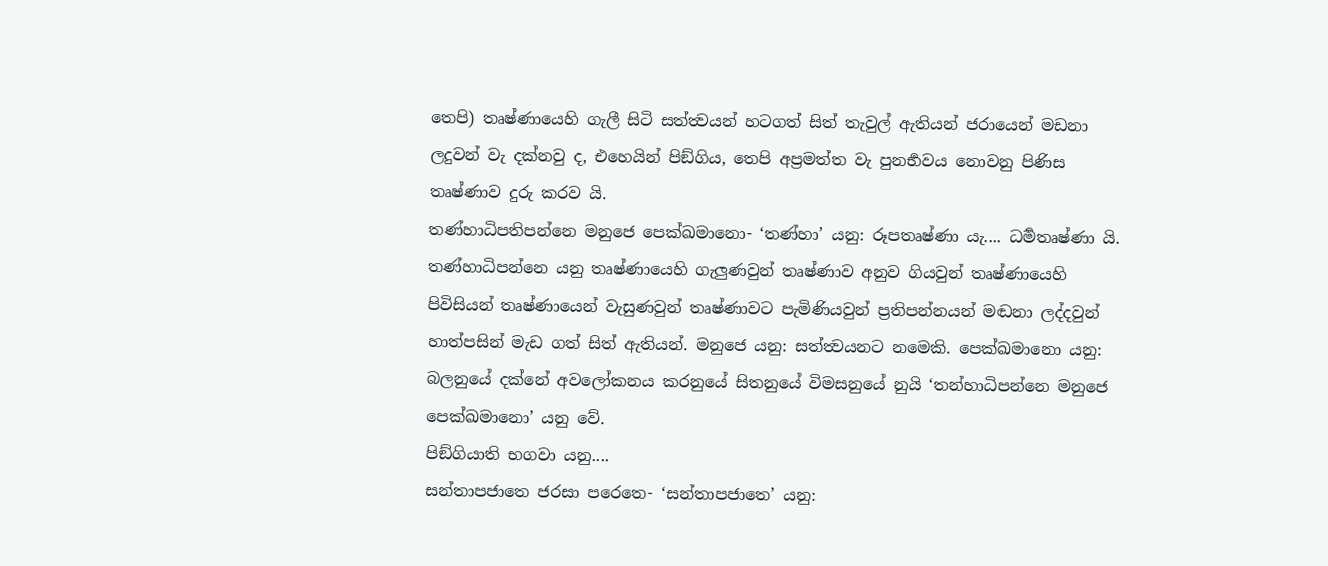තෙපි) තෘෂ්ණායෙහි ගැලී සිටි සත්ත්‍වයන් හටගත් සිත් තැවුල් ඇතියන් ජරායෙන් මඩනා ලදුවන් වැ දක්නවු ද, එහෙයින් පිඞ්ගිය, තෙපි අප්‍රමත්ත වැ පුනර්‍භවය නොවනු පිණිස තෘෂ්ණාව දුරු කරව යි.
තණ්හාධිපතිපන්නෙ මනුජෙ පෙක්ඛමානො- ‘තණ්හා’ යනු: රූපතෘෂ්ණා යැ.... ධර්‍මතෘෂ්ණා යි. තණ්හාධිපන්නෙ යනු තෘෂ්ණායෙහි ගැලුණවුන් තෘෂ්ණාව අනුව ගියවුන් තෘෂ්ණායෙහි පිවිසියන් තෘෂ්ණායෙන් වැසුණවුන් තෘෂ්ණාවට පැමිණියවුන් ප්‍රතිපන්නයන් මඬනා ලද්දවුන් හාත්පසින් මැඩ ගත් සිත් ඇතියන්. මනුජෙ යනු: සත්ත්‍වයනට නමෙකි. පෙක්ඛමානො යනු: බලනුයේ දක්නේ අවලෝකනය කරනුයේ සිතනුයේ විමසනුයේ නුයි ‘තන්හාධිපන්නෙ මනුජෙ පෙක්ඛමානො’ යනු වේ.
පිඞ්ගියාති භගවා යනු....
සන්තාපජාතෙ ජරසා පරෙතෙ- ‘සන්තාපජාතෙ’ යනු: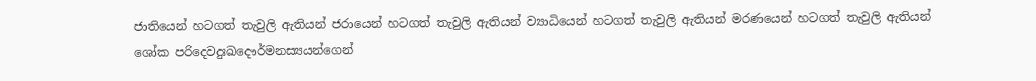ජාතියෙන් හටගත් තැවුලි ඇතියන් ජරායෙන් හටගත් තැවුලි ඇතියන් ව්‍යාධියෙන් හටගත් තැවුලි ඇතියන් මරණයෙන් හටගත් තැවුලි ඇතියන් ශෝක පරිදෙවදුඃඛදෞර්මනස්‍යයන්ගෙන්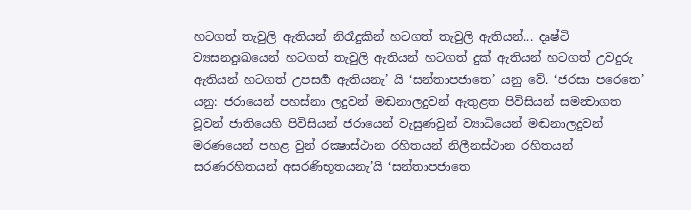හටගත් තැවුලි ඇතියන් නිරෑදුකින් හටගත් තැවුලි ඇතියන්... දෘෂ්ටි ව්‍යසනදුඃඛයෙන් හටගත් තැවුලි ඇතියන් හටගත් දුක් ඇතියන් හටගත් උවදුරු ඇතියන් හටගත් උපසර්‍ග ඇතියනැ’ යි ‘සන්තාපජාතෙ’ යනු වේ. ‘ජරසා පරෙතෙ’ යනු: ජරායෙන් පහස්නා ලදුවන් මඬනාලදුවන් ඇතුළත පිවිසියන් සමන්‍වාගත වූවන් ජාතියෙහි පිවිසියන් ජරායෙන් වැසුණවුන් ව්‍යාධියෙන් මඬනාලදුවන් මරණයෙන් පහළ වුන් රක්‍ෂාස්ථාන රහිතයන් නිලීනස්ථාන රහිතයන් සරණරහිතයන් අසරණිභූතයනැ’යි ‘සන්තාපජාතෙ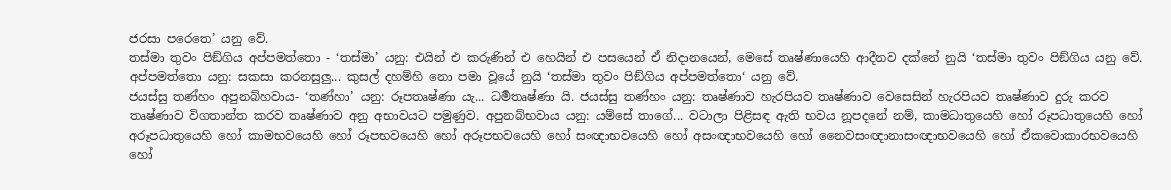ජරසා පරෙතෙ’ යනු වේ.
තස්මා තුවං පිඞ්ගිය අප්පමත්තො - ‘තස්මා’ යනු: එයින් එ කරුණින් එ හෙයින් එ පසයෙන් ඒ නිදානයෙන්, මෙසේ තෘෂ්ණායෙහි ආදීනව දක්නේ නුයි ‘තස්මා තුවං පිඞ්ගිය යනු වේ. අප්පමත්තො යනු: සකසා කරනසුලු... කුසල් දහම්හි නො පමා වූයේ නුයි ‘තස්මා තුවං පිඞ්ගිය අප්පමත්තො‘ යනු වේ.
ජයස්සු තණ්හං අපුනබ්හවාය- ‘තණ්හා’ යනු: රූපතෘෂ්ණා යැ... ධර්‍මතෘෂ්ණා යි. ජයස්සු තණ්හං යනු: තෘෂ්ණාව හැරපියව තෘෂ්ණාව වෙසෙසින් හැරපියව තෘෂ්ණාව දුරු කරව තෘෂ්ණාව විගතාන්ත කරව තෘෂ්ණාව අනු අභාවයට පමුණුව. අපුනබ්භවාය යනු: යම්සේ තාගේ... වටාලා පිළිසඳ ඇති භවය නූපදනේ නම්, කාමධාතුයෙහි හෝ රූපධාතුයෙහි හෝ අරූපධාතුයෙහි හෝ කාමභවයෙහි හෝ රූපභවයෙහි හෝ අරූපභවයෙහි හෝ සංඥාභවයෙහි හෝ අසංඥාභවයෙහි හෝ නෛවසංඥානාසංඥාභවයෙහි හෝ ඒකවොකාරභවයෙහි හෝ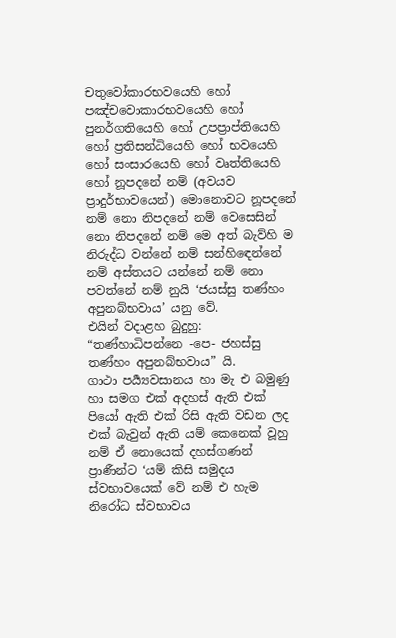චතුවෝකාරභවයෙහි හෝ පඤ්චවොකාරභවයෙහි හෝ පුනර්ගතියෙහි හෝ උපප්‍රාප්තියෙහි හෝ ප්‍රතිසන්ධියෙහි හෝ භවයෙහි හෝ සංසාරයෙහි හෝ වෘත්තියෙහි හෝ නූපදනේ නම් (අවයව ප්‍රාදුර්භාවයෙන්) මොනොවට නූපදනේ නම් නො නිපදනේ නම් වෙසෙසින් නො නිපදනේ නම් මෙ අත් බැව්හි ම නිරුද්ධ වන්නේ නම් සන්හිඳෙන්නේ නම් අස්තයට යන්නේ නම් නො පවත්නේ නම් නුයි ‘ජයස්සු තණ්හං අපුනබ්භවාය’ යනු වේ.
එයින් වදාළහ බුදුහු:
“තණ්හාධිපන්නෙ -පෙ- ජහස්සු තණ්හං අපුනබ්භවාය” යි.
ගාථා පර්‍ය්‍යවසානය හා මැ එ බමුණු හා සමග එක් අදහස් ඇති එක් පියෝ ඇති එක් රිසි ඇති වඩන ලද එක් බැවුන් ඇති යම් කෙනෙක් වූහු නම් ඒ නොයෙක් දහස්ගණන් ප්‍රාණීන්ට ‘යම් කිසි සමුදය ස්වභාවයෙක් වේ නම් එ හැම නිරෝධ ස්වභාවය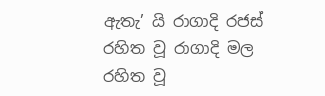ඇතැ’ යි රාගාදි රජස් රහිත වූ රාගාදි මල රහිත වූ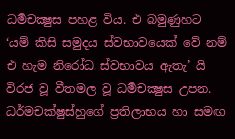ධර්‍මචක්‍ෂුස පහළ විය. එ බමුණුහට ‘යම් කිසි සමුදය ස්වභාවයෙක් වේ නම් එ හැම නිරෝධ ස්වභාවය ඇතැ’ යි විරජ වූ වීතමල වූ ධර්‍මචක්‍ෂුස උපන.
ධර්මචක්ෂුස්හුගේ ප්‍රතිලාභය හා සමඟ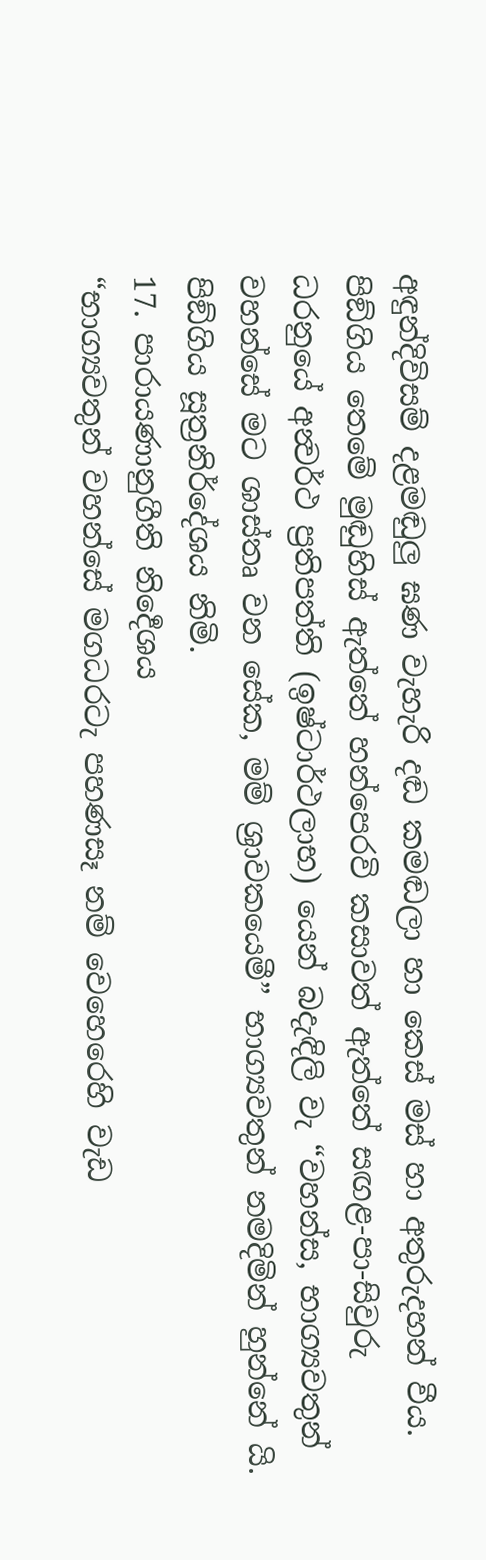අඳුන්දිවිසම් දළමඬුලු ඝණ වැහැරි දඬ කමඬලා හා කෙස් මස් හා අතුරුදහන් වීය. පිඞ්ගිය තෙමේ මුඬුහිස් ඇත්තේ හන්පෙරවි කසාවත් ඇත්තේ සඟළ-පා-සිවුරු ධරනුයේ අන්‍වර්ථ ප්‍රතිපත්ති (ඉෂ්ටාර්ථලාභ) යෙන් බදැඳිලි වැ “වහන්ස, භාග්‍යවතුන් වහන්සේ මට ශාස්තෘ වන සේක, මම් ශ්‍රාවකයෙමී” භාග්‍යවතුන් නමදිමින් හුන්නේ යි.
පිඞ්ගිය සූත්‍රනිර්දේශය නිමි.
17. පාරායණානුගීති නිර්‍දෙශය
“භාග්‍යවතුන් වහන්සේ මගධරටැ පහණසෑ නම් වෙහෙරෙහි වැඩ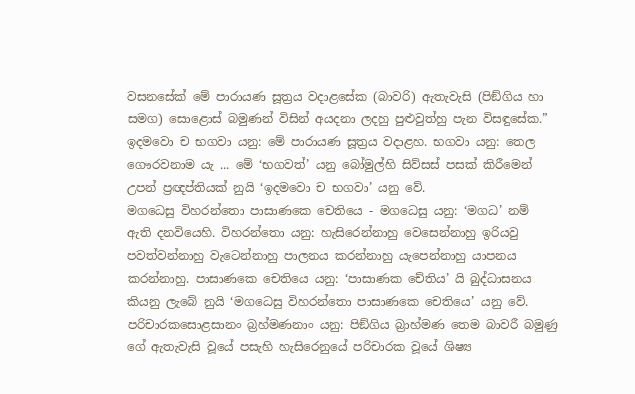වසනසේක් මේ පාරායණ සූත්‍රය වදාළසේක (බාවරි) ඇතැවැසි (පිඞ්ගිය හා සමග) සොළොස් බමුණන් විසින් අයදනා ලදහු පුළුවුත්හු පැන විසඳුසේක.”
ඉදමවො ච භගවා යනු: මේ පාරායණ සූත්‍රය වදාළහ. භගවා යනු: තෙල ගෞරවනාම යැ ... මේ ‘භගවත්’ යනු බෝමුල්හි සිව්සස් පසක් කිරීමෙන් උපන් ප්‍රඥප්තියක් නුයි ‘ඉදමවො ච භගවා’ යනු වේ.
මගධෙසු විහරන්තො පාසාණකෙ චෙතියෙ - මගධෙසු යනු: ‘මගධ’ නම් ඇති දනවියෙහි. විහරන්තො යනු: හැසිරෙන්නාහු වෙසෙන්නාහු ඉරියවු පවත්වන්නාහු වැටෙන්නාහු පාලනය කරන්නාහු යැපෙන්නාහු යාපනය කරන්නාහු. පාසාණකෙ චෙතියෙ යනු: ‘පාසාණක චේතිය’ යි බුද්ධාසනය කියනු ලැබේ නුයි ‘මගධෙසු විහරන්තො පාසාණකෙ චෙතියෙ’ යනු වේ.
පරිචාරකසොළසානං බ්‍රහ්මණනාං යනු: පිඞ්ගිය බ්‍රාහ්මණ තෙම බාවරී බමුණු ගේ ඇතැවැසි වූයේ පසැහි හැසිරෙනුයේ පරිචාරක වූයේ ශිෂ්‍ය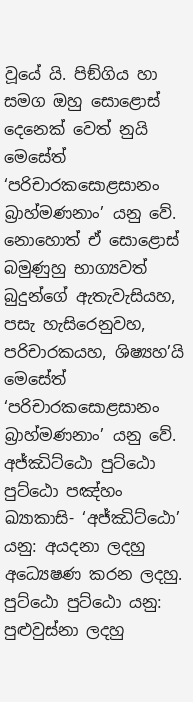වූයේ යි. පිඞ්ගිය හා සමග ඔහු සොළොස් දෙනෙක් වෙත් නුයි මෙසේත් ‘පරිචාරකසොළසානං බ්‍රාහ්මණනාං’ යනු වේ. නොහොත් ඒ සොළොස් බමුණුහු භාග්‍යවත් බුදුන්ගේ ඇතැවැසියහ, පසැ හැසිරෙනුවහ, පරිචාරකයහ, ශිෂ්‍යහ’යි මෙසේත් ‘පරිචාරකසොළසානං බ්‍රාහ්මණනාං’ යනු වේ.
අජ්ඣිට්ඨො පුට්ඨො පුට්ඨො පඤ්හං ඛ්‍යාකාසි- ‘අජ්ඣිට්ඨො’ යනු: අයදනා ලදහු අධ්‍යෙෂණ කරන ලදහු. පුට්ඨො පුට්ඨො යනු: පුළුවුස්නා ලදහු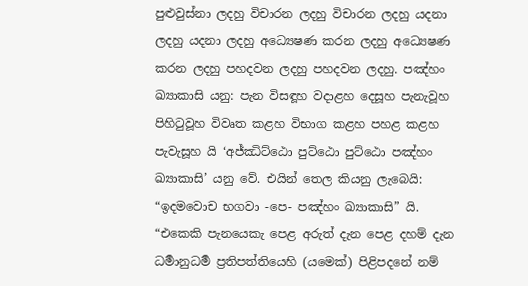පුළුවුස්නා ලදහු විචාරන ලදහු විචාරන ලදහු යදනා ලදහු යදනා ලදහු අධ්‍යෙෂණ කරන ලදහු අධ්‍යෙෂණ කරන ලදහු පහදවන ලදහු පහදවන ලදහු. පඤ්හං ඛ්‍යාකාසි යනු: පැන විසඳූහ වදාළහ දෙසූහ පැනැවූහ පිහිටුවූහ විවෘත කළහ විභාග කළහ පහළ කළහ පැවැසූහ යි ‘අජ්ඣිට්ඨො පුට්ඨො පුට්ඨො පඤ්හං ඛ්‍යාකාසි’ යනු වේ. එයින් තෙල කියනු ලැබෙයි: “ඉදමවොච භගවා -පෙ- පඤ්හං ඛ්‍යාකාසි” යි.
“එකෙකි පැනයෙකැ පෙළ අරුත් දැන පෙළ දහම් දැන ධර්‍මානුධර්‍ම ප්‍රතිපත්තියෙහි (යමෙක්) පිළිපදනේ නම්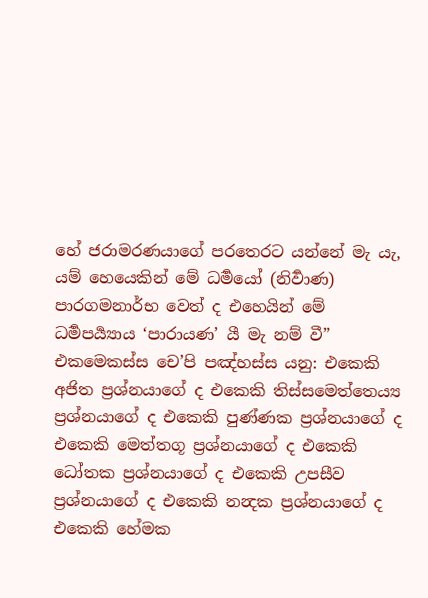හේ ජරාමරණයාගේ පරතෙරට යන්නේ මැ යැ, යම් හෙයෙකින් මේ ධර්‍මයෝ (නිර්‍වාණ) පාරගමනාර්භ වෙත් ද එහෙයින් මේ ධර්‍මපර්‍ය්‍යාය ‘පාරායණ’ යී මැ නම් වී”
එකමෙකස්ස චෙ’පි පඤ්හස්ස යනු: එකෙකි අජිත ප්‍රශ්නයාගේ ද එකෙකි තිස්සමෙත්තෙය්‍ය ප්‍රශ්නයාගේ ද එකෙකි පුණ්ණක ප්‍රශ්නයාගේ ද එකෙකි මෙත්තගූ ප්‍රශ්නයාගේ ද එකෙකි ධෝතක ප්‍රශ්නයාගේ ද එකෙකි උපසීව ප්‍රශ්නයාගේ ද එකෙකි නන්‍දක ප්‍රශ්නයාගේ ද එකෙකි හේමක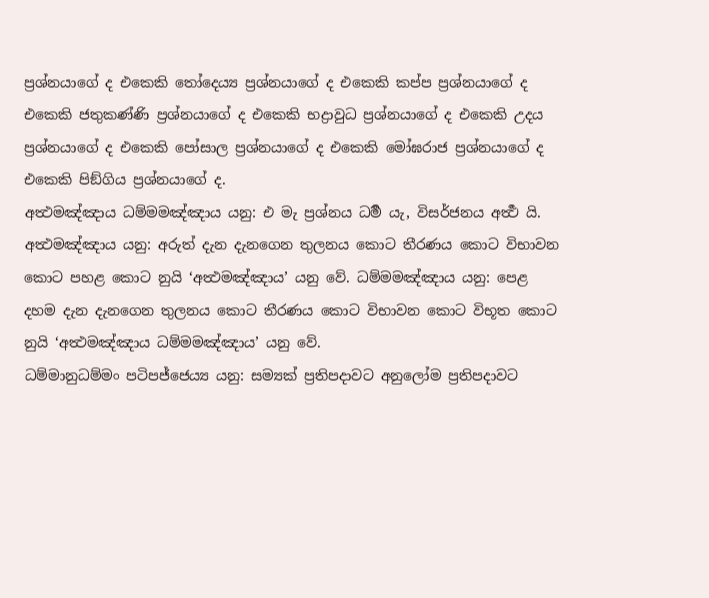ප්‍රශ්නයාගේ ද එකෙකි තෝදෙය්‍ය ප්‍රශ්නයාගේ ද එකෙකි කප්ප ප්‍රශ්නයාගේ ද එකෙකි ජතුකණ්ණි ප්‍රශ්නයාගේ ද එකෙකි භද්‍රාවුධ ප්‍රශ්නයාගේ ද එකෙකි උදය ප්‍රශ්නයාගේ ද එකෙකි පෝසාල ප්‍රශ්නයාගේ ද එකෙකි මෝඝරාජ ප්‍රශ්නයාගේ ද එකෙකි පිඞ්ගිය ප්‍රශ්නයාගේ ද.
අත්‍ථමඤ්ඤාය ධම්මමඤ්ඤාය යනු: එ මැ ප්‍රශ්නය ධර්‍ම යැ, විසර්ජනය අර්‍ත්‍ථ යි. අත්‍ථමඤ්ඤාය යනු: අරුත් දැන දැනගෙන තුලනය කොට තීරණය කොට විභාවන කොට පහළ කොට නුයි ‘අත්‍ථමඤ්ඤාය’ යනු වේ. ධම්මමඤ්ඤාය යනු: පෙළ දහම දැන දැනගෙන තුලනය කොට තීරණය කොට විභාවන කොට විභූත කොට නුයි ‘අත්‍ථමඤ්ඤාය ධම්මමඤ්ඤාය’ යනු වේ.
ධම්මානුධම්මං පටිපජ්ජෙය්‍ය යනු: සම්‍යක් ප්‍රතිපදාවට අනුලෝම ප්‍රතිපදාවට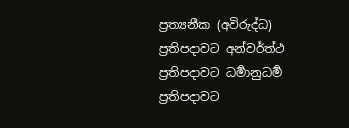ප්‍රත්‍යනීක (අවිරුද්ධ) ප්‍රතිපදාවට අන්වර්ත්ථ ප්‍රතිපදාවට ධර්‍මානුධර්‍ම ප්‍රතිපදාවට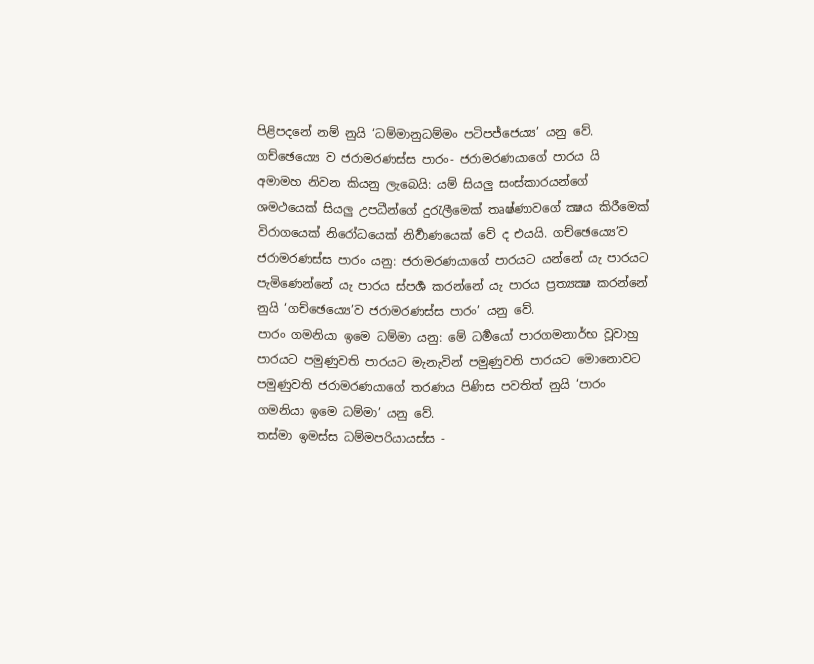පිළිපදනේ නම් නුයි ‘ධම්මානුධම්මං පටිපජ්ජෙය්‍ය’ යනු වේ.
ගච්ඡෙය්‍යෙ ව ජරාමරණස්ස පාරං- ජරාමරණයාගේ පාරය යි අමාමහ නිවන කියනු ලැබෙයි: යම් සියලු සංස්කාරයන්ගේ ශමථයෙක් සියලු උපධීන්ගේ දුරැලීමෙක් තෘෂ්ණාවගේ ක්‍ෂය කිරීමෙක් විරාගයෙක් නිරෝධයෙක් නිර්‍වාණයෙක් වේ ද එයයි. ගච්ඡෙය්‍යෙ’ව ජරාමරණස්ස පාරං යනු: ජරාමරණයාගේ පාරයට යන්නේ යැ පාරයට පැමිණෙන්නේ යැ පාරය ස්පර්‍ශ කරන්නේ යැ පාරය ප්‍රත්‍යක්‍ෂ කරන්නේ නුයි ‘ගච්ඡෙය්‍යෙ’ව ජරාමරණස්ස පාරං’ යනු වේ.
පාරං ගමනියා ඉමෙ ධම්මා යනු: මේ ධර්‍මයෝ පාරගමනාර්භ වූවාහු පාරයට පමුණුවති පාරයට මැනැවින් පමුණුවති පාරයට මොනොවට පමුණුවති ජරාමරණයාගේ තරණය පිණිස පවතිත් නුයි ‘පාරං ගමනියා ඉමෙ ධම්මා’ යනු වේ.
තස්මා ඉමස්ස ධම්මපරියායස්ස -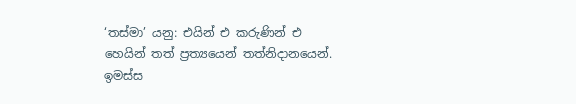‘තස්මා’ යනු: එයින් එ කරුණින් එ හෙයින් තත් ප්‍රත්‍යයෙන් තත්නිදානයෙන්. ඉමස්ස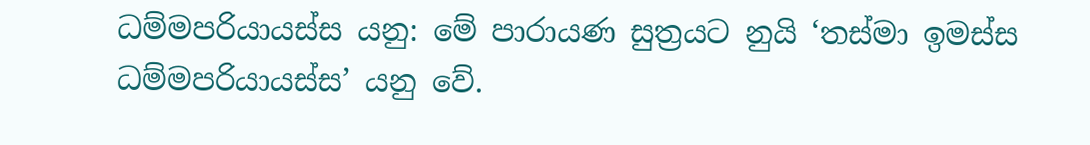ධම්මපරියායස්ස යනු: මේ පාරායණ සුත්‍රයට නුයි ‘තස්මා ඉමස්ස ධම්මපරියායස්ස’ යනු වේ.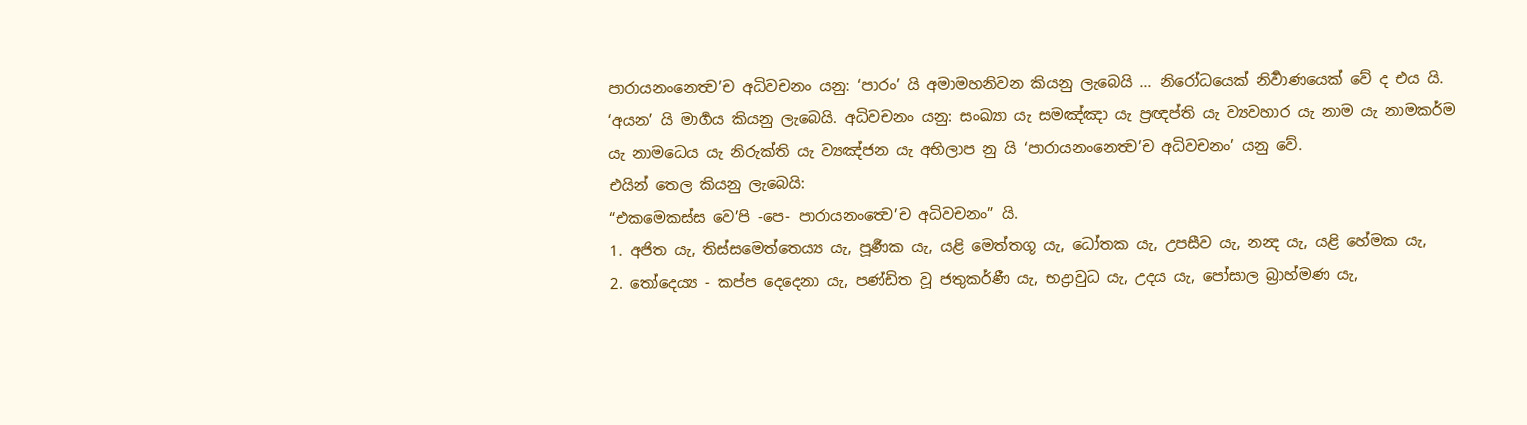පාරායනංනෙත්‍ව’ච අධිවචනං යනු: ‘පාරං’ යි අමාමහනිවන කියනු ලැබෙයි ... නිරෝධයෙක් නිර්‍වාණයෙක් වේ ද එය යි. ‘අයන’ යි මාර්‍ගය කියනු ලැබෙයි. අධිවචනං යනු: සංඛ්‍යා යැ සමඤ්ඤා යැ ප්‍රඥප්ති යැ ව්‍යවහාර යැ නාම යැ නාමකර්ම යැ නාමධෙය යැ නිරුක්ති යැ ව්‍යඤ්ජන යැ අභිලාප නු යි ‘පාරායනංනෙත්‍ව’ච අධිවචනං’ යනු වේ.
එයින් තෙල කියනු ලැබෙයි:
“එකමෙකස්ස වෙ’පි -පෙ- පාරායනංත්‍වෙ’ච අධිවචනං” යි.
1. අජිත යැ, තිස්සමෙත්තෙය්‍ය යැ, පූර්‍ණක යැ, යළි මෙත්තගූ යැ, ධෝතක යැ, උපසීව යැ, නන්‍ද යැ, යළි හේමක යැ,
2. තෝදෙය්‍ය - කප්ප දෙදෙනා යැ, පණ්ඩිත වූ ජතුකර්ණී යැ, භද්‍රාවුධ යැ, උදය යැ, පෝසාල බ්‍රාහ්මණ යැ,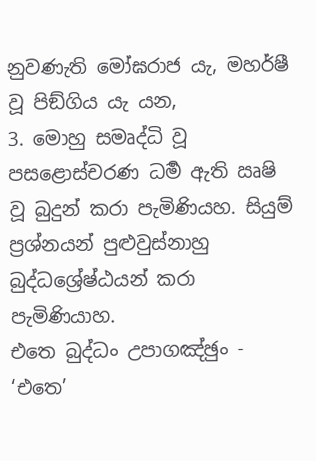නුවණැති මෝඝරාජ යැ, මහර්ෂී වූ පිඞ්ගිය යැ යන,
3. මොහු සමෘද්ධි වූ පසළොස්චරණ ධර්‍ම ඇති ඍෂි වූ බුදුන් කරා පැමිණියහ. සියුම් ප්‍රශ්නයන් පුළුවුස්නාහු බුද්ධශ්‍රේෂ්ඨයන් කරා පැමිණියාහ.
එතෙ බුද්ධං උපාගඤ්ඡුං - ‘එතෙ’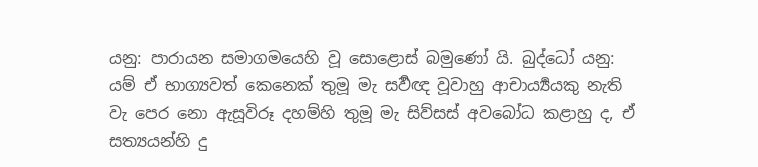යනු: පාරායන සමාගමයෙහි වූ සොළොස් බමුණෝ යි. බුද්ධෝ යනු: යම් ඒ භාග්‍යවත් කෙනෙක් තුමූ මැ සර්‍වඥ වූවාහු ආචාර්‍ය්‍යයකු නැති වැ පෙර නො ඇසූවිරූ දහම්හි තුමූ මැ සිව්සස් අවබෝධ කළාහු ද, ඒ සත්‍යයන්හි දු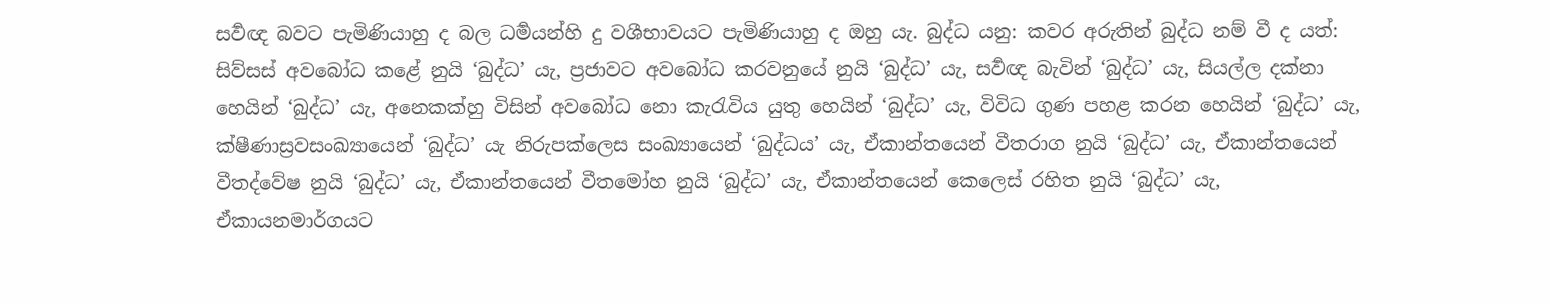සර්‍වඥ බවට පැමිණියාහු ද බල ධර්‍මයන්හි දු වශීභාවයට පැමිණියාහු ද ඔහු යැ. බුද්ධ යනු: කවර අරුතින් බුද්ධ නම් වී ද යත්: සිව්සස් අවබෝධ කළේ නුයි ‘බුද්ධ’ යැ, ප්‍රජාවට අවබෝධ කරවනුයේ නුයි ‘බුද්ධ’ යැ, සර්‍වඥ බැවින් ‘බුද්ධ’ යැ, සියල්ල දක්නා හෙයින් ‘බුද්ධ’ යැ, අනෙකක්හු විසින් අවබෝධ නො කැරැවිය යුතු හෙයින් ‘බුද්ධ’ යැ, විවිධ ගුණ පහළ කරන හෙයින් ‘බුද්ධ’ යැ, ක්ෂීණාස්‍රවසංඛ්‍යායෙන් ‘බුද්ධ’ යැ නිරුපක්ලෙස සංඛ්‍යායෙන් ‘බුද්ධය’ යැ, ඒකාන්තයෙන් වීතරාග නුයි ‘බුද්ධ’ යැ, ඒකාන්තයෙන් වීතද්වේෂ නුයි ‘බුද්ධ’ යැ, ඒකාන්තයෙන් වීතමෝහ නුයි ‘බුද්ධ’ යැ, ඒකාන්තයෙන් කෙලෙස් රහිත නුයි ‘බුද්ධ’ යැ, ඒකායනමාර්ගයට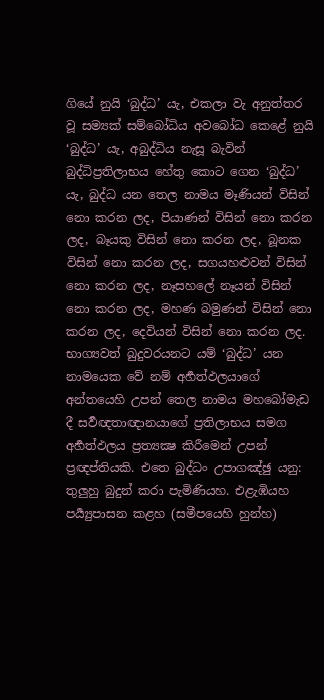ගියේ නුයි ‘බුද්ධ’ යැ, එකලා වැ අනුත්තර වූ සම්‍යක් සම්බෝධිය අවබෝධ කෙළේ නුයි ‘බුද්ධ’ යැ, අබුද්ධිය නැසූ බැවින් බුද්ධිප්‍රතිලාභය හේතු කොට ගෙන ‘බුද්ධ’ යැ, බුද්ධ යන තෙල නාමය මෑණියන් විසින් නො කරන ලද, පියාණන් විසින් නො කරන ලද, බෑයකු විසින් නො කරන ලද, බූනක විසින් නො කරන ලද, සගයහළුවන් විසින් නො කරන ලද, නෑසහලේ නෑයන් විසින් නො කරන ලද, මහණ බමුණන් විසින් නො කරන ලද, දෙවියන් විසින් නො කරන ලද. භාග්‍යවත් බුදුවරයනට යම් ‘බුද්ධ’ යන නාමයෙක වේ නම් අර්‍හත්ඵලයාගේ අන්තයෙහි උපන් තෙල නාමය මහබෝමැඩ දී සර්‍වඥතාඥානයාගේ ප්‍රතිලාභය සමග අර්‍හත්ඵලය ප්‍රත්‍යක්‍ෂ කිරීමෙන් උපන් ප්‍රඥප්තියකි. එතෙ බුද්ධං උපාගඤ්ඡු යනු: තුලුහු බුදුන් කරා පැමිණියහ. එළැඹියහ පර්‍ය්‍යුපාසන කළහ (සමීපයෙහි හුන්හ)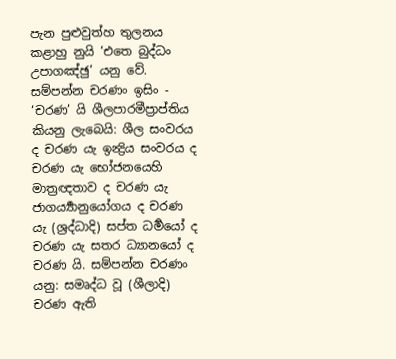පැන පුළුවුත්හ තුලනය කළාහු නුයි ‘එතෙ බුද්ධං උපාගඤ්ඡු’ යනු වේ.
සම්පන්න චරණං ඉසිං - ‘චරණ’ යි ශීලපාරමීප්‍රාප්තිය කියනු ලැබෙයි: ශීල සංවරය ද චරණ යැ ඉන්‍ද්‍රිය සංවරය ද චරණ යැ භෝජනයෙහි මාත්‍රඥතාව ද චරණ යැ ජාගර්‍ය්‍යානුයෝගය ද චරණ යැ (ශ්‍රද්ධාදි) සප්ත ධර්‍මයෝ ද චරණ යැ සතර ධ්‍යානයෝ ද චරණ යි. සම්පන්න චරණං යනු: සමෘද්ධ වූ (ශීලාදි) චරණ ඇති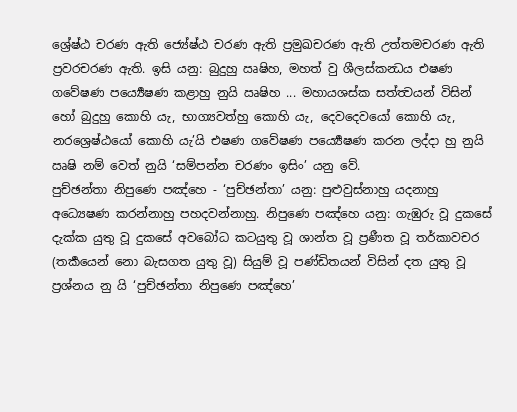ශ්‍රේෂ්ඨ චරණ ඇති ජ්‍යේෂ්ඨ චරණ ඇති ප්‍රමුඛචරණ ඇති උත්තමචරණ ඇති ප්‍රවරචරණ ඇති. ඉසි යනු: බුදුහු ඍෂිහ, මහත් වු ශීලස්කන්‍ධය එෂණ ගවේෂණ පර්‍ය්‍යෙෂණ කළාහු නුයි ඍෂිහ ... මහායශස්ක සත්ත්‍වයන් විසින් හෝ බුදුහු කොහි යැ, භාග්‍යවත්හු කොහි යැ, දෙවදෙවයෝ කොහි යැ, නරශ්‍රෙෂ්ඨයෝ කොහි යැ’යි එෂණ ගවේෂණ පර්‍ය්‍යෙෂණ කරන ලද්දා හු නුයි ඍෂි නම් වෙත් නුයි ‘සම්පන්න චරණං ඉසිං’ යනු වේ.
පුච්ඡන්තා නිපුණෙ පඤ්හෙ - ‘පුච්ඡන්තා’ යනු: පුළුවුස්නාහු යදනාහු අධ්‍යෙෂණ කරන්නාහු පහදවන්නාහු. නිපුණෙ පඤ්හෙ යනු: ගැඹුරු වූ දුකසේ දැක්ක යුතු වූ දුකසේ අවබෝධ කටයුතු වූ ශාන්ත වූ ප්‍රණීත වූ තර්කාවචර (තර්‍කයෙන් නො බැසගත යුතු වූ) සියුම් වූ පණ්ඩිතයන් විසින් දත යුතු වූ ප්‍රශ්නය නු යි ‘පුච්ඡන්තා නිපුණෙ පඤ්හෙ’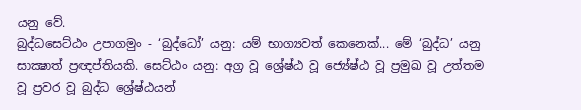යනු වේ.
බුද්ධසෙට්ඨං උපාගමුං - ‘බුද්ධෝ’ යනු: යම් භාග්‍යවත් කෙනෙක්... මේ ‘බුද්ධ’ යනු සාක්‍ෂාත් ප්‍රඥප්තියකි. සෙට්ඨං යනු: අග්‍ර වූ ශ්‍රේෂ්ඨ වූ ජ්‍යේෂ්ඨ වූ ප්‍රමුඛ වූ උත්තම වූ ප්‍රවර වූ බුද්ධ ශ්‍රේෂ්ඨයන්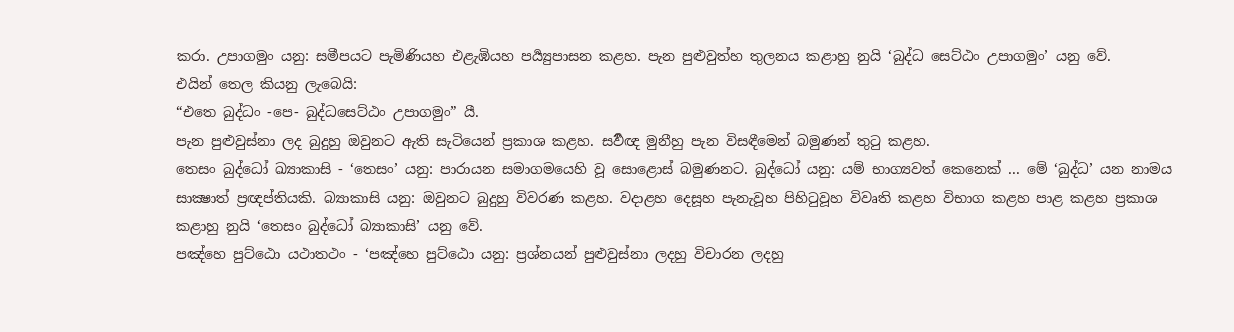කරා. උපාගමුං යනු: සමීපයට පැමිණියහ එළැඹියහ පර්‍ය්‍යුපාසන කළහ. පැන පුළුවුත්හ තුලනය කළාහු නුයි ‘බුද්ධ සෙට්ඨං උපාගමුං’ යනු වේ.
එයින් තෙල කියනු ලැබෙයි:
“එතෙ බුද්ධං -පෙ- බුද්ධසෙට්ඨං උපාගමුං” යී.
පැන පුළුවුස්නා ලද බුදුහු ඔවුනට ඇති සැටියෙන් ප්‍රකාශ කළහ. සර්‍වඥ මුනීහු පැන විසඳීමෙන් බමුණන් තුටු කළහ.
තෙසං බුද්ධෝ ඛ්‍යාකාසි - ‘තෙසං’ යනු: පාරායන සමාගමයෙහි වූ සොළොස් බමුණනට. බුද්ධෝ යනු: යම් භාග්‍යවත් කෙනෙක් ... මේ ‘බුද්ධ’ යන නාමය සාක්‍ෂාත් ප්‍රඥප්තියකි. බ්‍යාකාසි යනු: ඔවුනට බුදුහු විවරණ කළහ. වදාළහ දෙසූහ පැනැවූහ පිහිටුවූහ විවෘති කළහ විභාග කළහ පාළ කළහ ප්‍රකාශ කළාහු නුයි ‘තෙසං බුද්ධෝ බ්‍යාකාසි’ යනු වේ.
පඤ්හෙ පුට්ඨො යථාතථං - ‘පඤ්හෙ පුට්ඨො යනු: ප්‍රශ්නයන් පුළුවුස්නා ලදහු විචාරන ලදහු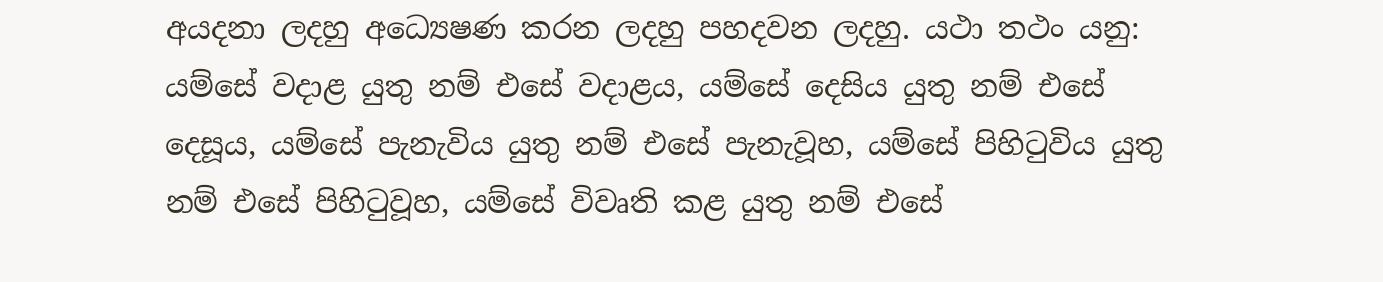අයදනා ලදහු අධ්‍යෙෂණ කරන ලදහු පහදවන ලදහු. යථා තථං යනු: යම්සේ වදාළ යුතු නම් එසේ වදාළය, යම්සේ දෙසිය යුතු නම් එසේ දෙසූය, යම්සේ පැනැවිය යුතු නම් එසේ පැනැවූහ, යම්සේ පිහිටුවිය යුතු නම් එසේ පිහිටුවූහ, යම්සේ විවෘති කළ යුතු නම් එසේ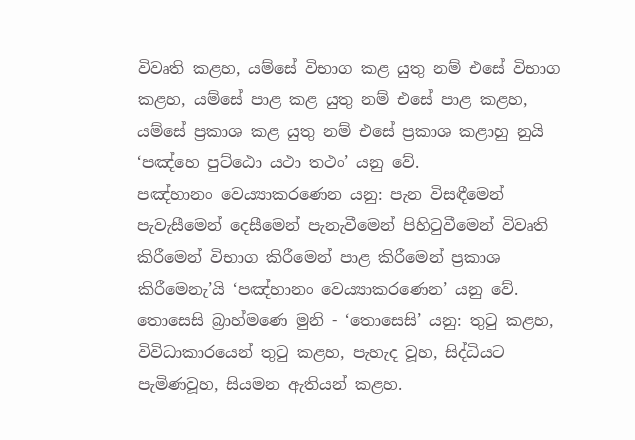විවෘති කළහ, යම්සේ විභාග කළ යුතු නම් එසේ විභාග කළහ, යම්සේ පාළ කළ යුතු නම් එසේ පාළ කළහ, යම්සේ ප්‍රකාශ කළ යුතු නම් එසේ ප්‍රකාශ කළාහු නුයි ‘පඤ්හෙ පුට්ඨො යථා තථං’ යනු වේ.
පඤ්හානං වෙය්‍යාකරණෙන යනු: පැන විසඳීමෙන් පැවැසීමෙන් දෙසීමෙන් පැනැවීමෙන් පිහිටුවීමෙන් විවෘති කිරීමෙන් විභාග කිරීමෙන් පාළ කිරීමෙන් ප්‍රකාශ කිරීමෙනැ’යි ‘පඤ්හානං වෙය්‍යාකරණෙන’ යනු වේ.
තොසෙසි බ්‍රාහ්මණෙ මුනි - ‘තොසෙසි’ යනු: තුටු කළහ, විවිධාකාරයෙන් තුටු කළහ, පැහැද වූහ, සිද්ධියට පැමිණවූහ, සියමන ඇතියන් කළහ.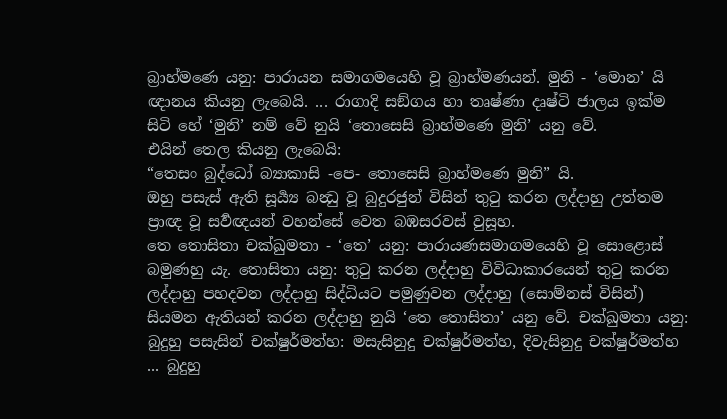බ්‍රාහ්මණෙ යනු: පාරායන සමාගමයෙහි වූ බ්‍රාහ්මණයන්. මුනි - ‘මොන’ යි ඥානය කියනු ලැබෙයි. ... රාගාදි සඞ්ගය හා තෘෂ්ණා දෘෂ්ටි ජාලය ඉක්ම සිටි හේ ‘මුනි’ නම් වේ නුයි ‘තොසෙසි බ්‍රාහ්මණෙ මුනි’ යනු වේ.
එයින් තෙල කියනු ලැබෙයි:
“තෙසං බුද්ධෝ බ්‍යාකාසි -පෙ- තොසෙසි බ්‍රාහ්මණෙ මුනි” යි.
ඔහු පසැස් ඇති සූර්‍ය්‍ය බන්‍ධු වූ බුදුරජුන් විසින් තුටු කරන ලද්දාහු උත්තම ප්‍රාඥ වූ සර්‍වඥයන් වහන්සේ වෙත බඹසරවස් වුසූහ.
තෙ තොසිතා චක්‍ඛුමතා - ‘තෙ’ යනු: පාරායණසමාගමයෙහි වූ සොළොස් බමුණහු යැ. තොසිතා යනු: තුටු කරන ලද්දාහු විවිධාකාරයෙන් තුටු කරන ලද්දාහු පහදවන ලද්දාහු සිද්ධියට පමුණුවන ලද්දාහු (සොම්නස් විසින්) සියමන ඇතියන් කරන ලද්දාහු නුයි ‘තෙ තොසිතා’ යනු වේ. චක්‍ඛුමතා යනු: බුදුහු පසැසින් චක්ෂුර්මත්හ: මසැසිනුදු චක්ෂුර්මත්හ, දිවැසිනුදු චක්ෂුර්මත්හ ... බුදුහු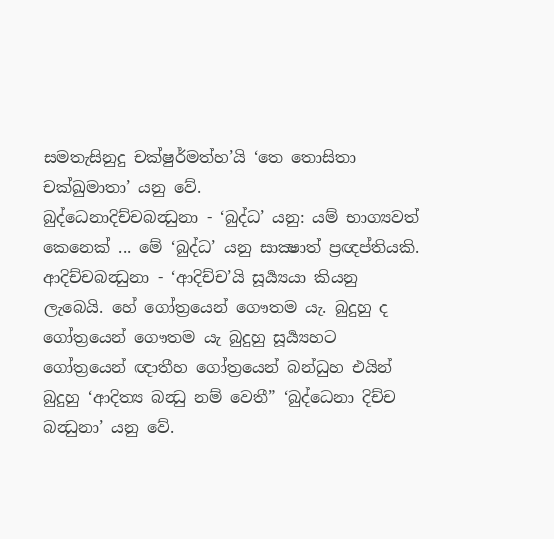සමතැසිනුදු චක්ෂුර්මත්හ’යි ‘තෙ තොසිතා චක්‍ඛුමාතා’ යනු වේ.
බුද්ධෙනාදිච්චබන්‍ධුනා - ‘බුද්ධ’ යනු: යම් භාග්‍යවත් කෙනෙක් ... මේ ‘බුද්ධ’ යනු සාක්‍ෂාත් ප්‍රඥප්තියකි. ආදිච්චබන්‍ධුනා - ‘ආදිච්ච’යි සූර්‍ය්‍යයා කියනු ලැබෙයි. හේ ගෝත්‍රයෙන් ගෞතම යැ. බුදුහු ද ගෝත්‍රයෙන් ගෞතම යැ බුදුහු සූර්‍ය්‍යහට ගෝත්‍රයෙන් ඥාතීහ ගෝත්‍රයෙන් බන්ධුහ එයින් බුදුහු ‘ආදිත්‍ය බන්‍ධු නම් වෙතී” ‘බුද්ධෙනා දිච්ච බන්‍ධුනා’ යනු වේ.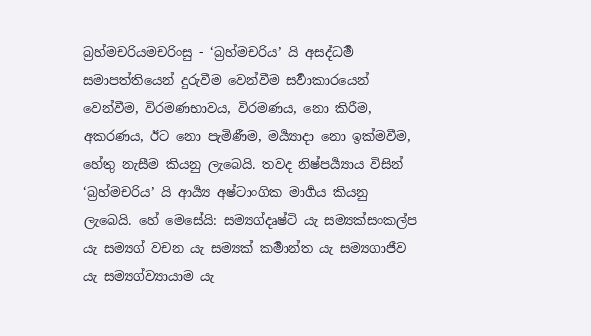බ්‍රහ්මචරියමචරිංසු - ‘බ්‍රහ්මචරිය’ යි අසද්ධර්‍ම සමාපත්තියෙන් දුරුවීම වෙන්වීම සර්‍වාකාරයෙන් වෙන්වීම, විරමණභාවය, විරමණය, නො කිරීම, අකරණය, ඊට නො පැමිණීම, මර්‍ය්‍යාදා නො ඉක්මවීම, හේතු නැසීම කියනු ලැබෙයි. තවද නිෂ්පර්‍ය්‍යාය විසින් ‘බ්‍රහ්මචරිය’ යි ආර්‍ය්‍ය අෂ්ටාංගික මාර්‍ගය කියනු ලැබෙයි. හේ මෙසේයි: සම්‍යග්දෘෂ්ටි යැ සම්‍යක්සංකල්ප යැ සම්‍යග් වචන යැ සම්‍යක් කර්‍මාන්ත යැ සම්‍යගාජීව යැ සම්‍යග්ව්‍යායාම යැ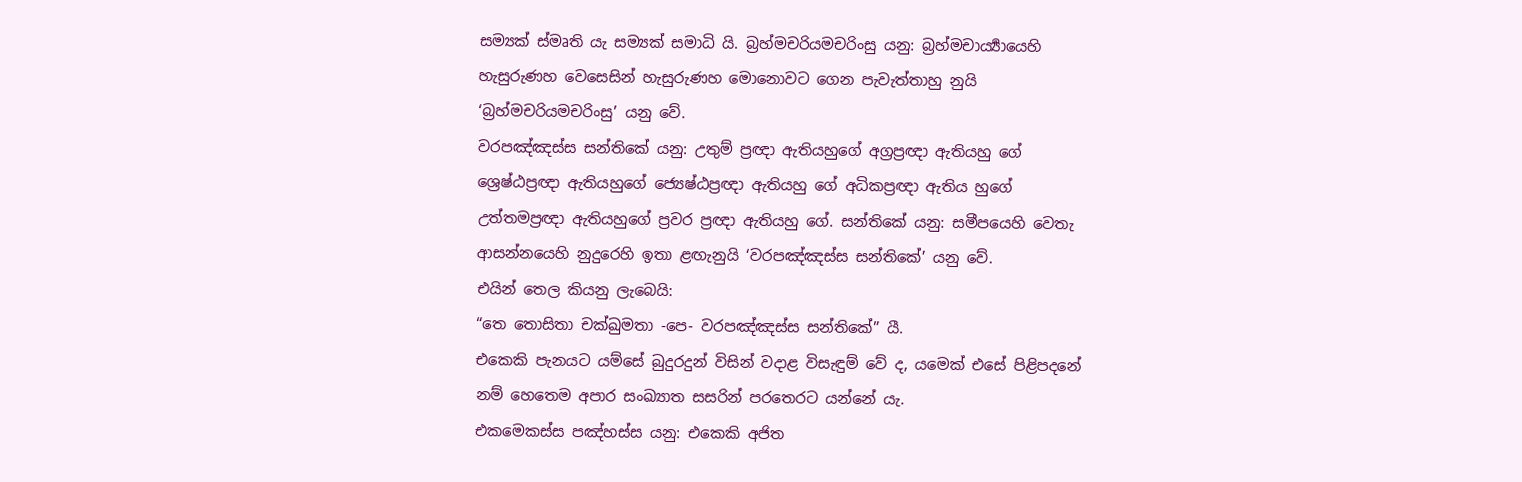සම්‍යක් ස්මෘති යැ සම්‍යක් සමාධි යි. බ්‍රහ්මචරියමචරිංසු යනු: බ්‍රහ්මචාර්‍ය්‍යායෙහි හැසුරුණහ වෙසෙසින් හැසුරුණහ මොනොවට ගෙන පැවැත්තාහු නුයි ‘බ්‍රහ්මචරියමචරිංසු’ යනු වේ.
වරපඤ්ඤස්ස සන්තිකේ යනු: උතුම් ප්‍රඥා ඇතියහුගේ අග්‍රප්‍රඥා ඇතියහු ගේ ශ්‍රෙෂ්ඨප්‍රඥා ඇතියහුගේ ජ්‍යෙෂ්ඨප්‍රඥා ඇතියහු ගේ අධිකප්‍රඥා ඇතිය හුගේ උත්තමප්‍රඥා ඇතියහුගේ ප්‍රවර ප්‍රඥා ඇතියහු ගේ. සන්තිකේ යනු: සමීපයෙහි වෙතැ ආසන්නයෙහි නුදුරෙහි ඉතා ළඟැනුයි ‘වරපඤ්ඤස්ස සන්තිකේ’ යනු වේ.
එයින් තෙල කියනු ලැබෙයි:
“තෙ තොසිතා චක්‍ඛුමතා -පෙ- වරපඤ්ඤස්ස සන්තිකේ” යී.
එකෙකි පැනයට යම්සේ බුදුරදුන් විසින් වදාළ විසැඳුම් වේ ද, යමෙක් එසේ පිළිපදනේ නම් හෙතෙම අපාර සංඛ්‍යාත සසරින් පරතෙරට යන්නේ යැ.
එකමෙකස්ස පඤ්හස්ස යනු: එකෙකි අජිත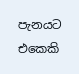පැනයට එකෙකි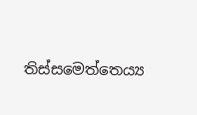තිස්සමෙත්තෙය්‍ය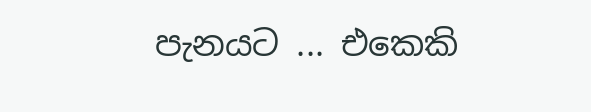පැනයට ... එකෙකි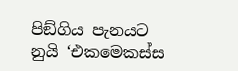පිඞ්ගිය පැනයට නුයි ‘එකමෙකස්ස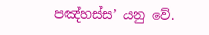පඤ්හස්ස’ යනු වේ.